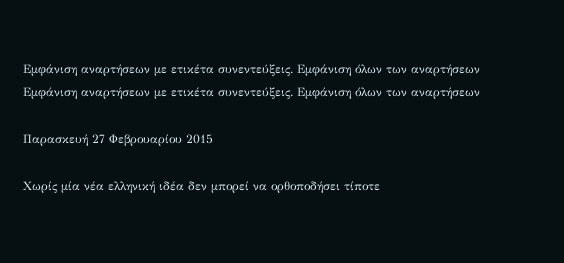Εμφάνιση αναρτήσεων με ετικέτα συνεντεύξεις. Εμφάνιση όλων των αναρτήσεων
Εμφάνιση αναρτήσεων με ετικέτα συνεντεύξεις. Εμφάνιση όλων των αναρτήσεων

Παρασκευή 27 Φεβρουαρίου 2015

Χωρίς μία νέα ελληνική ιδέα δεν μπορεί να ορθοποδήσει τίποτε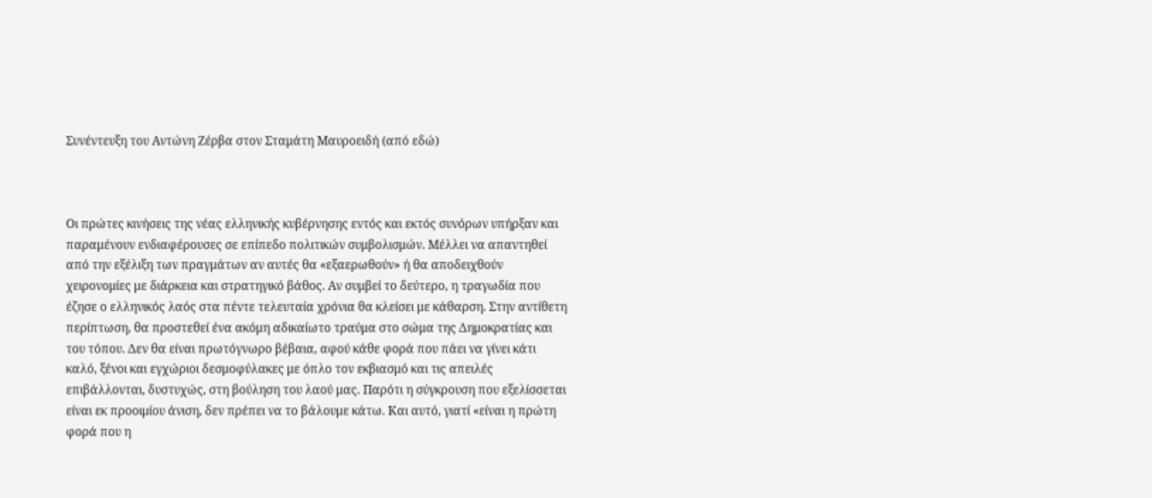Συνέντευξη του Αντώνη Ζέρβα στον Σταμάτη Μαυροειδή (από εδώ)



Οι πρώτες κινήσεις της νέας ελληνικής κυβέρνησης εντός και εκτός συνόρων υπήρξαν και παραμένουν ενδιαφέρουσες σε επίπεδο πολιτικών συμβολισμών. Μέλλει να απαντηθεί από την εξέλιξη των πραγμάτων αν αυτές θα «εξαερωθούν» ή θα αποδειχθούν χειρονομίες με διάρκεια και στρατηγικό βάθος. Αν συμβεί το δεύτερο, η τραγωδία που έζησε ο ελληνικός λαός στα πέντε τελευταία χρόνια θα κλείσει με κάθαρση. Στην αντίθετη περίπτωση, θα προστεθεί ένα ακόμη αδικαίωτο τραύμα στο σώμα της Δημοκρατίας και του τόπου. Δεν θα είναι πρωτόγνωρο βέβαια, αφού κάθε φορά που πάει να γίνει κάτι καλό, ξένοι και εγχώριοι δεσμοφύλακες με όπλο τον εκβιασμό και τις απειλές επιβάλλονται, δυστυχώς, στη βούληση του λαού μας. Παρότι η σύγκρουση που εξελίσσεται είναι εκ προοιμίου άνιση, δεν πρέπει να το βάλουμε κάτω. Και αυτό, γιατί «είναι η πρώτη φορά που η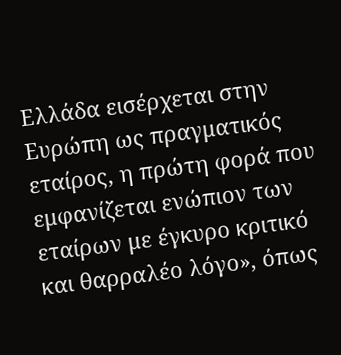Ελλάδα εισέρχεται στην Ευρώπη ως πραγματικός εταίρος, η πρώτη φορά που εμφανίζεται ενώπιον των εταίρων με έγκυρο κριτικό και θαρραλέο λόγο», όπως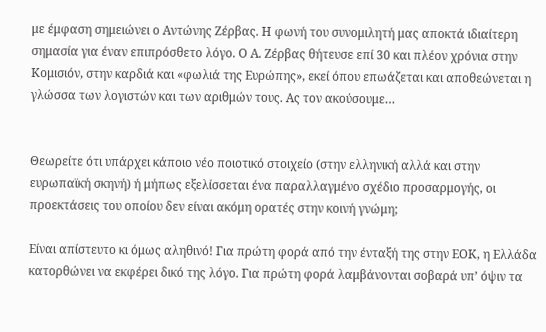με έμφαση σημειώνει ο Αντώνης Ζέρβας. Η φωνή του συνομιλητή μας αποκτά ιδιαίτερη σημασία για έναν επιπρόσθετο λόγο. Ο Α. Ζέρβας θήτευσε επί 30 και πλέον χρόνια στην Κομισιόν, στην καρδιά και «φωλιά της Ευρώπης», εκεί όπου επωάζεται και αποθεώνεται η γλώσσα των λογιστών και των αριθμών τους. Ας τον ακούσουμε…


Θεωρείτε ότι υπάρχει κάποιο νέο ποιοτικό στοιχείο (στην ελληνική αλλά και στην ευρωπαϊκή σκηνή) ή μήπως εξελίσσεται ένα παραλλαγμένο σχέδιο προσαρμογής, οι προεκτάσεις του οποίου δεν είναι ακόμη ορατές στην κοινή γνώμη;

Είναι απίστευτο κι όμως αληθινό! Για πρώτη φορά από την ένταξή της στην ΕΟΚ, η Ελλάδα κατορθώνει να εκφέρει δικό της λόγο. Για πρώτη φορά λαμβάνονται σοβαρά υπ’ όψιν τα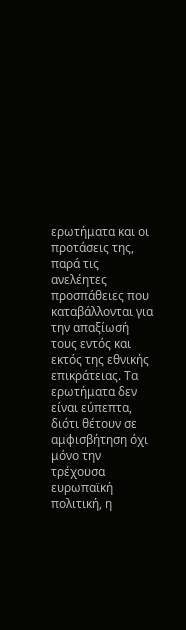ερωτήματα και οι προτάσεις της, παρά τις ανελέητες προσπάθειες που καταβάλλονται για την απαξίωσή τους εντός και εκτός της εθνικής επικράτειας. Τα ερωτήματα δεν είναι εύπεπτα, διότι θέτουν σε αμφισβήτηση όχι μόνο την τρέχουσα ευρωπαϊκή πολιτική, η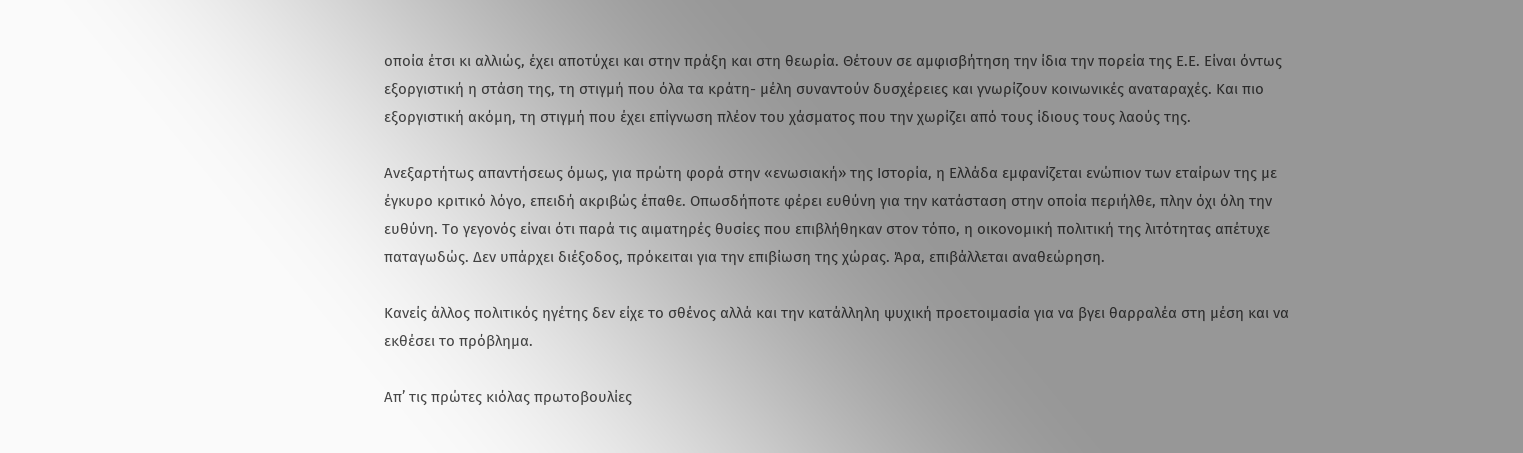οποία έτσι κι αλλιώς, έχει αποτύχει και στην πράξη και στη θεωρία. Θέτουν σε αμφισβήτηση την ίδια την πορεία της Ε.Ε. Είναι όντως εξοργιστική η στάση της, τη στιγμή που όλα τα κράτη- μέλη συναντούν δυσχέρειες και γνωρίζουν κοινωνικές αναταραχές. Και πιο εξοργιστική ακόμη, τη στιγμή που έχει επίγνωση πλέον του χάσματος που την χωρίζει από τους ίδιους τους λαούς της.

Ανεξαρτήτως απαντήσεως όμως, για πρώτη φορά στην «ενωσιακή» της Ιστορία, η Ελλάδα εμφανίζεται ενώπιον των εταίρων της με έγκυρο κριτικό λόγο, επειδή ακριβώς έπαθε. Οπωσδήποτε φέρει ευθύνη για την κατάσταση στην οποία περιήλθε, πλην όχι όλη την ευθύνη. Το γεγονός είναι ότι παρά τις αιματηρές θυσίες που επιβλήθηκαν στον τόπο, η οικονομική πολιτική της λιτότητας απέτυχε παταγωδώς. Δεν υπάρχει διέξοδος, πρόκειται για την επιβίωση της χώρας. Άρα, επιβάλλεται αναθεώρηση.

Κανείς άλλος πολιτικός ηγέτης δεν είχε το σθένος αλλά και την κατάλληλη ψυχική προετοιμασία για να βγει θαρραλέα στη μέση και να εκθέσει το πρόβλημα.

Απ’ τις πρώτες κιόλας πρωτοβουλίες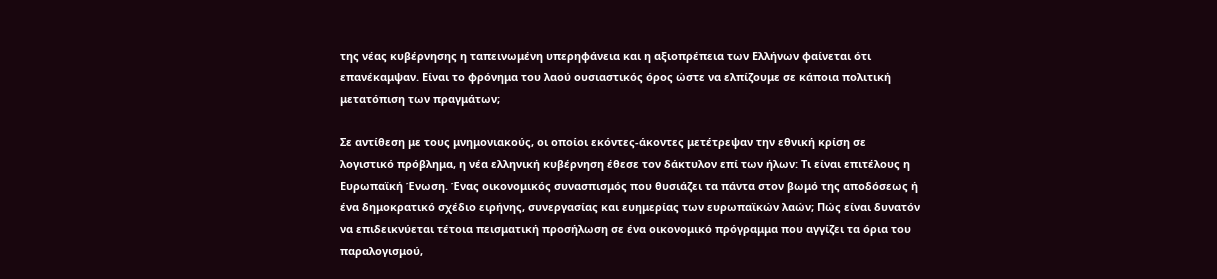της νέας κυβέρνησης η ταπεινωμένη υπερηφάνεια και η αξιοπρέπεια των Ελλήνων φαίνεται ότι επανέκαμψαν. Είναι το φρόνημα του λαού ουσιαστικός όρος ώστε να ελπίζουμε σε κάποια πολιτική μετατόπιση των πραγμάτων;

Σε αντίθεση με τους μνημονιακούς, οι οποίοι εκόντες-άκοντες μετέτρεψαν την εθνική κρίση σε λογιστικό πρόβλημα, η νέα ελληνική κυβέρνηση έθεσε τον δάκτυλον επί των ήλων: Τι είναι επιτέλους η Ευρωπαϊκή Ένωση. Ένας οικονομικός συνασπισμός που θυσιάζει τα πάντα στον βωμό της αποδόσεως ή ένα δημοκρατικό σχέδιο ειρήνης, συνεργασίας και ευημερίας των ευρωπαϊκών λαών; Πώς είναι δυνατόν να επιδεικνύεται τέτοια πεισματική προσήλωση σε ένα οικονομικό πρόγραμμα που αγγίζει τα όρια του παραλογισμού,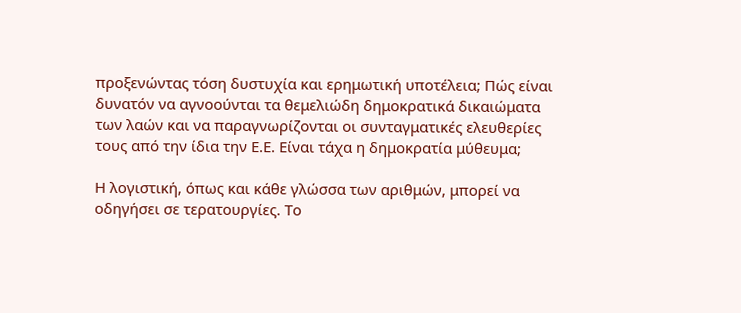προξενώντας τόση δυστυχία και ερημωτική υποτέλεια; Πώς είναι δυνατόν να αγνοούνται τα θεμελιώδη δημοκρατικά δικαιώματα των λαών και να παραγνωρίζονται οι συνταγματικές ελευθερίες τους από την ίδια την Ε.Ε. Είναι τάχα η δημοκρατία μύθευμα;

Η λογιστική, όπως και κάθε γλώσσα των αριθμών, μπορεί να οδηγήσει σε τερατουργίες. Το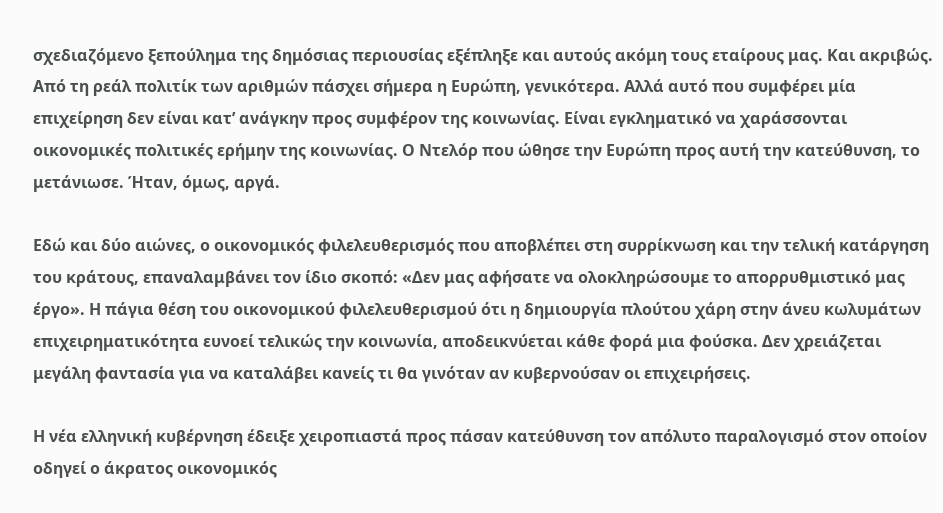σχεδιαζόμενο ξεπούλημα της δημόσιας περιουσίας εξέπληξε και αυτούς ακόμη τους εταίρους μας. Και ακριβώς. Από τη ρεάλ πολιτίκ των αριθμών πάσχει σήμερα η Ευρώπη, γενικότερα. Αλλά αυτό που συμφέρει μία επιχείρηση δεν είναι κατ’ ανάγκην προς συμφέρον της κοινωνίας. Είναι εγκληματικό να χαράσσονται οικονομικές πολιτικές ερήμην της κοινωνίας. Ο Ντελόρ που ώθησε την Ευρώπη προς αυτή την κατεύθυνση, το μετάνιωσε. Ήταν, όμως, αργά.

Εδώ και δύο αιώνες, ο οικονομικός φιλελευθερισμός που αποβλέπει στη συρρίκνωση και την τελική κατάργηση του κράτους, επαναλαμβάνει τον ίδιο σκοπό: «Δεν μας αφήσατε να ολοκληρώσουμε το απορρυθμιστικό μας έργο». Η πάγια θέση του οικονομικού φιλελευθερισμού ότι η δημιουργία πλούτου χάρη στην άνευ κωλυμάτων επιχειρηματικότητα ευνοεί τελικώς την κοινωνία, αποδεικνύεται κάθε φορά μια φούσκα. Δεν χρειάζεται μεγάλη φαντασία για να καταλάβει κανείς τι θα γινόταν αν κυβερνούσαν οι επιχειρήσεις.

Η νέα ελληνική κυβέρνηση έδειξε χειροπιαστά προς πάσαν κατεύθυνση τον απόλυτο παραλογισμό στον οποίον οδηγεί ο άκρατος οικονομικός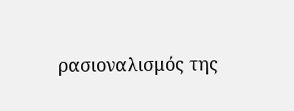ρασιοναλισμός της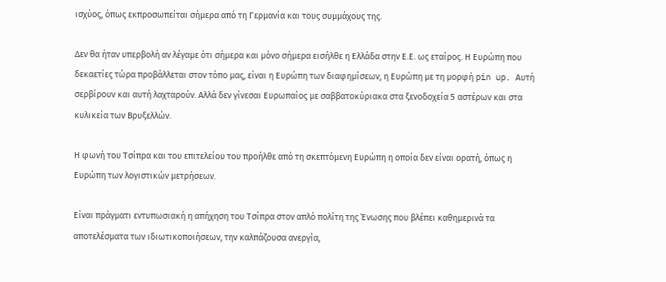ισχύος, όπως εκπροσωπείται σήμερα από τη Γερμανία και τους συμμάχους της.

Δεν θα ήταν υπερβολή αν λέγαμε ότι σήμερα και μόνο σήμερα εισήλθε η Ελλάδα στην Ε.Ε. ως εταίρος. Η Ευρώπη που δεκαετίες τώρα προβάλλεται στον τόπο μας, είναι η Ευρώπη των διαφημίσεων, η Ευρώπη με τη μορφή pin up. Αυτή σερβίρουν και αυτή λαχταρούν. Αλλά δεν γίνεσαι Ευρωπαίος με σαββατοκύριακα στα ξενοδοχεία 5 αστέρων και στα κυλικεία των Βρυξελλών.

Η φωνή του Τσίπρα και του επιτελείου του προήλθε από τη σκεπτόμενη Ευρώπη η οποία δεν είναι ορατή, όπως η Ευρώπη των λογιστικών μετρήσεων.

Είναι πράγματι εντυπωσιακή η απήχηση του Τσίπρα στον απλό πολίτη της Ένωσης που βλέπει καθημερινά τα αποτελέσματα των ιδιωτικοποιήσεων, την καλπάζουσα ανεργία,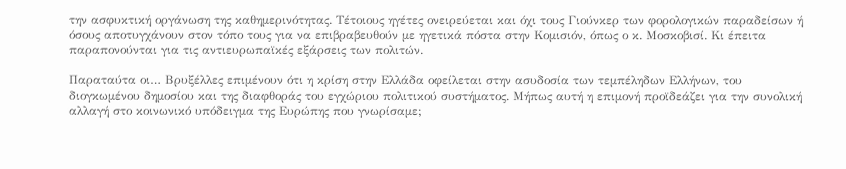την ασφυκτική οργάνωση της καθημερινότητας. Τέτοιους ηγέτες ονειρεύεται και όχι τους Γιούνκερ των φορολογικών παραδείσων ή όσους αποτυγχάνουν στον τόπο τους για να επιβραβευθούν με ηγετικά πόστα στην Κομισιόν, όπως ο κ. Μοσκοβισί. Κι έπειτα παραπονούνται για τις αντιευρωπαϊκές εξάρσεις των πολιτών.

Παραταύτα οι… Βρυξέλλες επιμένουν ότι η κρίση στην Ελλάδα οφείλεται στην ασυδοσία των τεμπέληδων Ελλήνων, του διογκωμένου δημοσίου και της διαφθοράς του εγχώριου πολιτικού συστήματος. Μήπως αυτή η επιμονή προϊδεάζει για την συνολική αλλαγή στο κοινωνικό υπόδειγμα της Ευρώπης που γνωρίσαμε;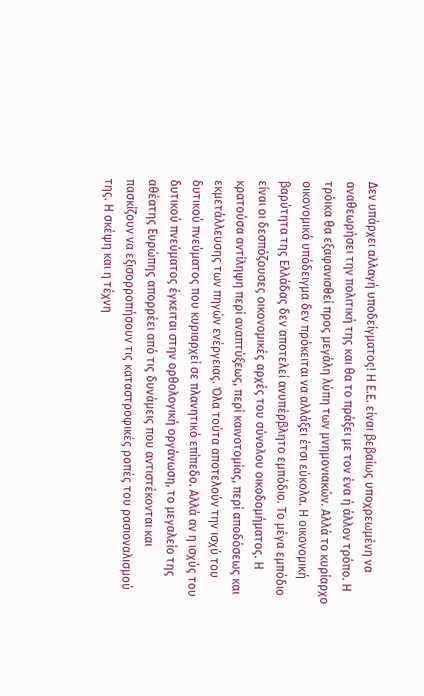Δεν υπάρχει αλλαγή υποδείγματος! Η Ε.Ε. είναι βεβαίως υποχρεωμένη να αναθεωρήσει την πολιτική της και θα το πράξει με τον ένα ή άλλον τρόπο. Η τρόικα θα εξαφανισθεί προς μεγάλη λύπη των μνημονιακών. Αλλά το κυρίαρχο οικονομικό υπόδειγμα δεν πρόκειται να αλλάξει έτσι εύκολα. Η οικονομική βαρύτητα της Ελλάδας δεν αποτελεί ανυπέρβλητο εμπόδιο. Το μέγα εμπόδιο είναι οι δεσπόζουσες οικονομικές αρχές του σύνολου οικοδομήματος. Η κρατούσα αντίληψη περί αναπτύξεως, περί καινοτομίας, περί αποδόσεως και εκμετάλλευσης των πηγών ενέργειας. Όλα τούτα αποτελούν την ισχύ του δυτικού πνεύματος που κυριαρχεί σε πλανητικό επίπεδο. Αλλά αν η ισχύς του δυτικού πνεύματος έγκειται στην ορθολογική οργάνωση, το μεγαλείο της αθέατης Ευρώπης απορρέει από τις δυνάμεις που αντιστέκονται και πασκίζουν να εξισορροπήσουν τις καταστροφικές ροπές του ρασιοναλισμού της. Η σκέψη και η τέχνη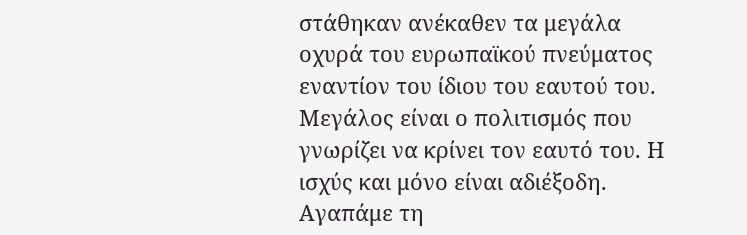στάθηκαν ανέκαθεν τα μεγάλα οχυρά του ευρωπαϊκού πνεύματος εναντίον του ίδιου του εαυτού του. Μεγάλος είναι ο πολιτισμός που γνωρίζει να κρίνει τον εαυτό του. Η ισχύς και μόνο είναι αδιέξοδη. Αγαπάμε τη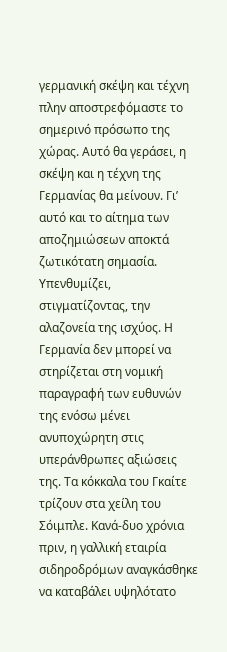γερμανική σκέψη και τέχνη πλην αποστρεφόμαστε το σημερινό πρόσωπο της χώρας. Αυτό θα γεράσει, η σκέψη και η τέχνη της Γερμανίας θα μείνουν. Γι’ αυτό και το αίτημα των αποζημιώσεων αποκτά ζωτικότατη σημασία. Υπενθυμίζει, στιγματίζοντας, την αλαζονεία της ισχύος. Η Γερμανία δεν μπορεί να στηρίζεται στη νομική παραγραφή των ευθυνών της ενόσω μένει ανυποχώρητη στις υπεράνθρωπες αξιώσεις της. Τα κόκκαλα του Γκαίτε τρίζουν στα χείλη του Σόιμπλε. Κανά-δυο χρόνια πριν, η γαλλική εταιρία σιδηροδρόμων αναγκάσθηκε να καταβάλει υψηλότατο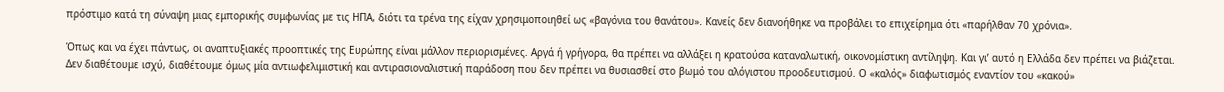πρόστιμο κατά τη σύναψη μιας εμπορικής συμφωνίας με τις ΗΠΑ, διότι τα τρένα της είχαν χρησιμοποιηθεί ως «βαγόνια του θανάτου». Κανείς δεν διανοήθηκε να προβάλει το επιχείρημα ότι «παρήλθαν 70 χρόνια».

Όπως και να έχει πάντως, οι αναπτυξιακές προοπτικές της Ευρώπης είναι μάλλον περιορισμένες. Αργά ή γρήγορα, θα πρέπει να αλλάξει η κρατούσα καταναλωτική, οικονομίστικη αντίληψη. Και γι’ αυτό η Ελλάδα δεν πρέπει να βιάζεται. Δεν διαθέτουμε ισχύ, διαθέτουμε όμως μία αντιωφελιμιστική και αντιρασιοναλιστική παράδοση που δεν πρέπει να θυσιασθεί στο βωμό του αλόγιστου προοδευτισμού. Ο «καλός» διαφωτισμός εναντίον του «κακού»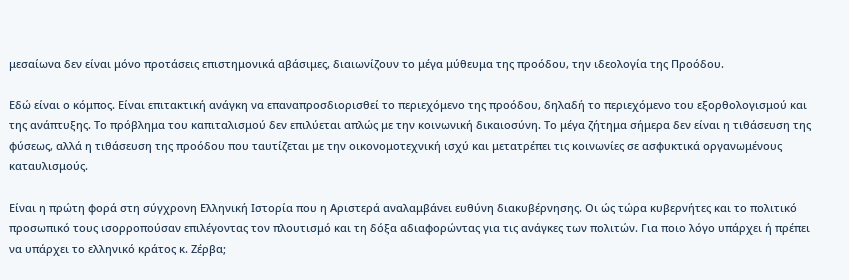μεσαίωνα δεν είναι μόνο προτάσεις επιστημονικά αβάσιμες, διαιωνίζουν το μέγα μύθευμα της προόδου, την ιδεολογία της Προόδου.

Εδώ είναι ο κόμπος. Είναι επιτακτική ανάγκη να επαναπροσδιορισθεί το περιεχόμενο της προόδου, δηλαδή το περιεχόμενο του εξορθολογισμού και της ανάπτυξης. Το πρόβλημα του καπιταλισμού δεν επιλύεται απλώς με την κοινωνική δικαιοσύνη. Το μέγα ζήτημα σήμερα δεν είναι η τιθάσευση της φύσεως, αλλά η τιθάσευση της προόδου που ταυτίζεται με την οικονομοτεχνική ισχύ και μετατρέπει τις κοινωνίες σε ασφυκτικά οργανωμένους καταυλισμούς.

Είναι η πρώτη φορά στη σύγχρονη Ελληνική Ιστορία που η Αριστερά αναλαμβάνει ευθύνη διακυβέρνησης. Οι ώς τώρα κυβερνήτες και το πολιτικό προσωπικό τους ισορροπούσαν επιλέγοντας τον πλουτισμό και τη δόξα αδιαφορώντας για τις ανάγκες των πολιτών. Για ποιο λόγο υπάρχει ή πρέπει να υπάρχει το ελληνικό κράτος κ. Ζέρβα;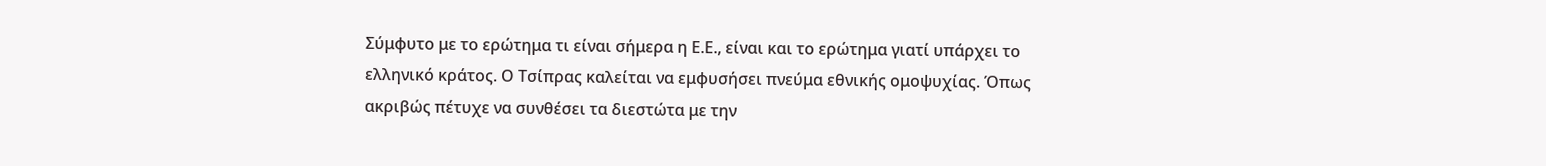Σύμφυτο με το ερώτημα τι είναι σήμερα η Ε.Ε., είναι και το ερώτημα γιατί υπάρχει το ελληνικό κράτος. Ο Τσίπρας καλείται να εμφυσήσει πνεύμα εθνικής ομοψυχίας. Όπως ακριβώς πέτυχε να συνθέσει τα διεστώτα με την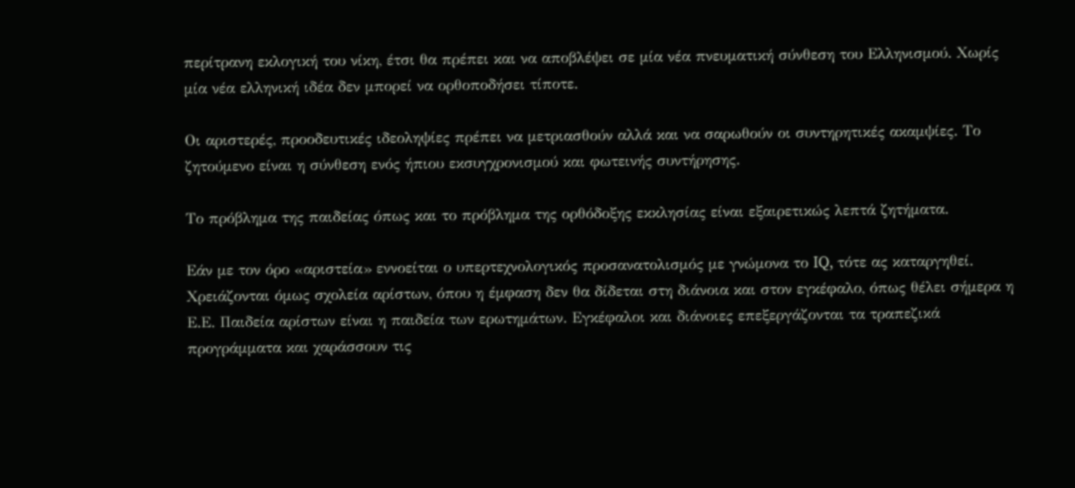περίτρανη εκλογική του νίκη, έτσι θα πρέπει και να αποβλέψει σε μία νέα πνευματική σύνθεση του Ελληνισμού. Χωρίς μία νέα ελληνική ιδέα δεν μπορεί να ορθοποδήσει τίποτε.

Οι αριστερές, προοδευτικές ιδεοληψίες πρέπει να μετριασθούν αλλά και να σαρωθούν οι συντηρητικές ακαμψίες. Το ζητούμενο είναι η σύνθεση ενός ήπιου εκσυγχρονισμού και φωτεινής συντήρησης.

Το πρόβλημα της παιδείας όπως και το πρόβλημα της ορθόδοξης εκκλησίας είναι εξαιρετικώς λεπτά ζητήματα.

Εάν με τον όρο «αριστεία» εννοείται ο υπερτεχνολογικός προσανατολισμός με γνώμονα το IQ, τότε ας καταργηθεί. Χρειάζονται όμως σχολεία αρίστων, όπου η έμφαση δεν θα δίδεται στη διάνοια και στον εγκέφαλο, όπως θέλει σήμερα η Ε.Ε. Παιδεία αρίστων είναι η παιδεία των ερωτημάτων. Εγκέφαλοι και διάνοιες επεξεργάζονται τα τραπεζικά προγράμματα και χαράσσουν τις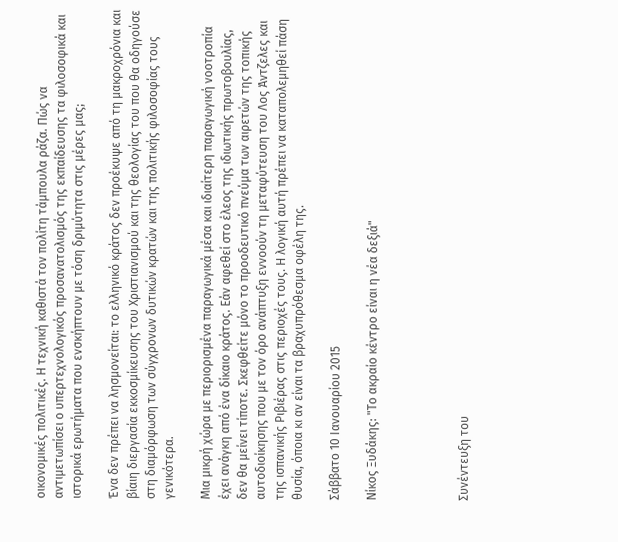οικονομικές πολιτικές. Η τεχνική καθιστά τον πολίτη τάμπουλα ράζα. Πώς να αντιμετωπίσει ο υπερτεχνολογικός προσανατολισμός της εκπαίδευσης τα φιλοσοφικά και ιστορικά ερωτήματα που ενσκήπτουν με τόση δριμύτητα στις μέρες μας;

Ένα δεν πρέπει να λησμονείται: το ελληνικό κράτος δεν προέκυψε από τη μακροχρόνια και βίαιη διεργασία εκκοσμίκευσης του Χριστιανισμού και της θεολογίας του που θα οδηγούσε στη διαμόρφωση των σύγχρονων δυτικών κρατών και της πολιτικής φιλοσοφίας τους γενικότερα.

Μια μικρή χώρα με περιορισμένα παραγωγικά μέσα και ιδιαίτερη παραγωγική νοοτροπία έχει ανάγκη από ένα δίκαιο κράτος. Εάν αφεθεί στο έλεος της ιδιωτικής πρωτοβουλίας, δεν θα μείνει τίποτε. Σκεφθείτε μόνο το προοδευτικό πνεύμα των αιρετών της τοπικής αυτοδιοίκησης που με τον όρο ανάπτυξη εννοούν τη μεταφύτευση του Λος Άντζελες και της ισπανικής Ριβιέρας στις περιοχές τους. Η λογική αυτή πρέπει να καταπολεμηθεί πάση θυσία, όποια κι αν είναι τα βραχυπρόθεσμα οφέλη της.

Σάββατο 10 Ιανουαρίου 2015

Νίκος Ξυδάκης: "Το ακραίο κέντρο είναι η νέα δεξιά"




Συνέντευξη του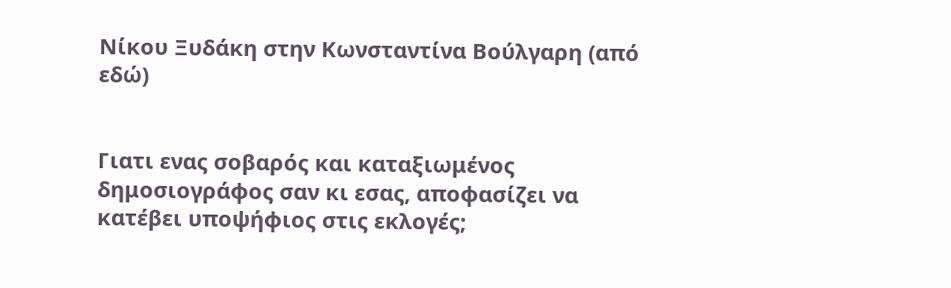Νίκου Ξυδάκη στην Κωνσταντίνα Βούλγαρη (από εδώ)


Γιατι ενας σοβαρός και καταξιωμένος δημοσιογράφος σαν κι εσας, αποφασίζει να κατέβει υποψήφιος στις εκλογές;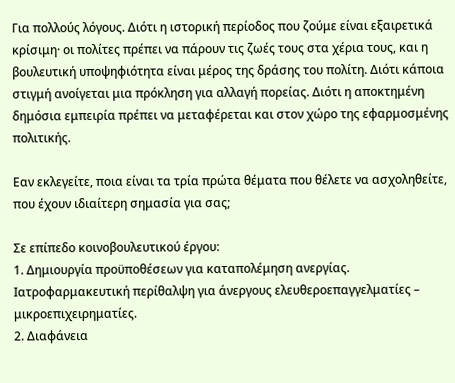Για πολλούς λόγους. Διότι η ιστορική περίοδος που ζούμε είναι εξαιρετικά κρίσιμη· οι πολίτες πρέπει να πάρουν τις ζωές τους στα χέρια τους, και η βουλευτική υποψηφιότητα είναι μέρος της δράσης του πολίτη. Διότι κάποια στιγμή ανοίγεται μια πρόκληση για αλλαγή πορείας. Διότι η αποκτημένη δημόσια εμπειρία πρέπει να μεταφέρεται και στον χώρο της εφαρμοσμένης πολιτικής.

Εαν εκλεγείτε, ποια είναι τα τρία πρώτα θέματα που θέλετε να ασχοληθείτε, που έχουν ιδιαίτερη σημασία για σας;

Σε επίπεδο κοινοβουλευτικού έργου:
1. Δημιουργία προϋποθέσεων για καταπολέμηση ανεργίας. Ιατροφαρμακευτική περίθαλψη για άνεργους ελευθεροεπαγγελματίες – μικροεπιχειρηματίες.
2. Διαφάνεια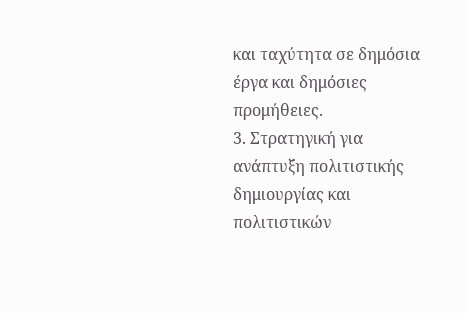και ταχύτητα σε δημόσια έργα και δημόσιες προμήθειες.
3. Στρατηγική για ανάπτυξη πολιτιστικής δημιουργίας και πολιτιστικών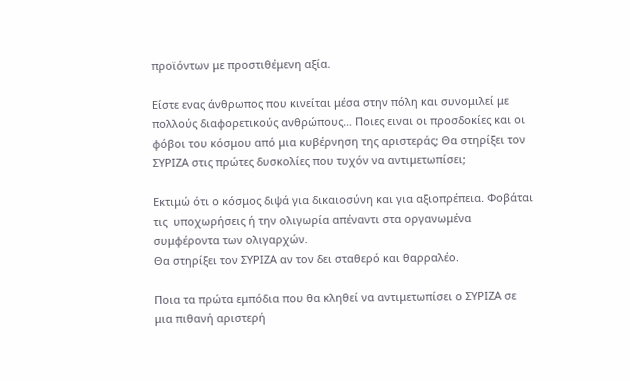προϊόντων με προστιθέμενη αξία.

Είστε ενας άνθρωπος που κινείται μέσα στην πόλη και συνομιλεί με πολλούς διαφορετικούς ανθρώπους… Ποιες ειναι οι προσδοκίες και οι φόβοι του κόσμου από μια κυβέρνηση της αριστεράς; Θα στηρίξει τον ΣΥΡΙΖΑ στις πρώτες δυσκολίες που τυχόν να αντιμετωπίσει;

Εκτιμώ ότι ο κόσμος διψά για δικαιοσύνη και για αξιοπρέπεια. Φοβάται τις  υποχωρήσεις ή την ολιγωρία απέναντι στα οργανωμένα συμφέροντα των ολιγαρχών.
Θα στηρίξει τον ΣΥΡΙΖΑ αν τον δει σταθερό και θαρραλέο.

Ποια τα πρώτα εμπόδια που θα κληθεί να αντιμετωπίσει ο ΣΥΡΙΖΑ σε μια πιθανή αριστερή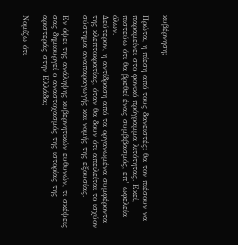κυβέρνηση;

Πρώτα, η πίεση από τους δανειστές: θα τον πιέσουν να παραμείνει στο φονικό πρόγραμμα λιτότητας. Εκεί, πιστεύω ότι θα βρεθεί ένας συμβιβασμός, επ’ ωφελεία όλων.
Δεύτερον, η αντίδραση από τα οργανωμένα συμφέροντα της κλεπτοκρατίας, όταν θα δουν ότι απειλείται το ισχύον σύστημα αναπαραγωγής και νομής της εξουσίας.

Εν όψει της ανάληψης κυβερνητικών ευθυνών, τι σκέψεις σας δημιουργεί ο αναστοχασμός της ιστορίας της αριστεράς στην Ελλάδα;

Νομίζω ότι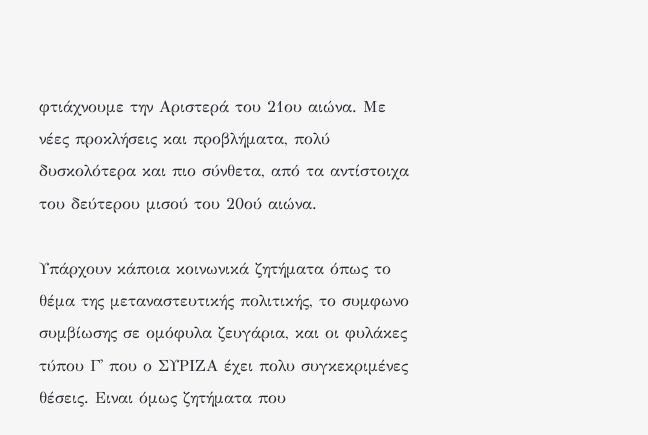φτιάχνουμε την Αριστερά του 21ου αιώνα. Με νέες προκλήσεις και προβλήματα, πολύ δυσκολότερα και πιο σύνθετα, από τα αντίστοιχα του δεύτερου μισού του 20ού αιώνα.

Υπάρχουν κάποια κοινωνικά ζητήματα όπως το θέμα της μεταναστευτικής πολιτικής, το συμφωνο συμβίωσης σε ομόφυλα ζευγάρια, και οι φυλάκες τύπου Γ' που ο ΣΥΡΙΖΑ έχει πολυ συγκεκριμένες θέσεις. Ειναι όμως ζητήματα που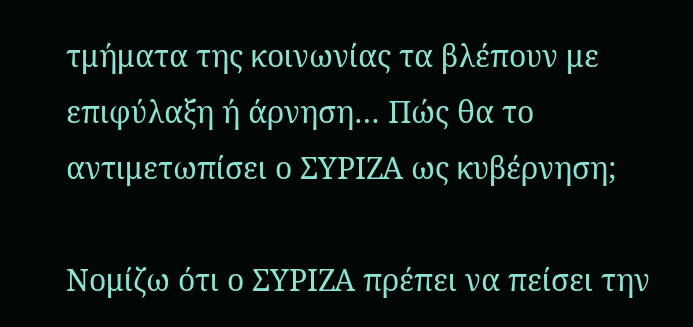τμήματα της κοινωνίας τα βλέπουν με επιφύλαξη ή άρνηση… Πώς θα το αντιμετωπίσει ο ΣΥΡΙΖΑ ως κυβέρνηση;

Νομίζω ότι ο ΣΥΡΙΖΑ πρέπει να πείσει την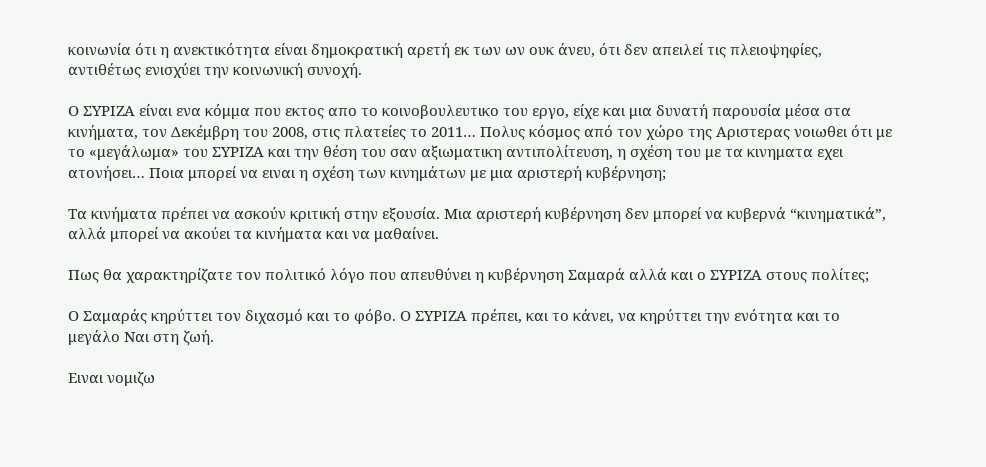κοινωνία ότι η ανεκτικότητα είναι δημοκρατική αρετή εκ των ων ουκ άνευ, ότι δεν απειλεί τις πλειοψηφίες, αντιθέτως ενισχύει την κοινωνική συνοχή.

Ο ΣΥΡΙΖΑ είναι ενα κόμμα που εκτος απο το κοινοβουλευτικο του εργο, είχε και μια δυνατή παρουσία μέσα στα κινήματα, τον Δεκέμβρη του 2008, στις πλατείες το 2011… Πολυς κόσμος από τον χώρο της Αριστερας νοιωθει ότι με το «μεγάλωμα» του ΣΥΡΙΖΑ και την θέση του σαν αξιωματικη αντιπολίτευση, η σχέση του με τα κινηματα εχει ατονήσει… Ποια μπορεί να ειναι η σχέση των κινημάτων με μια αριστερή κυβέρνηση;

Τα κινήματα πρέπει να ασκούν κριτική στην εξουσία. Μια αριστερή κυβέρνηση δεν μπορεί να κυβερνά “κινηματικά”, αλλά μπορεί να ακούει τα κινήματα και να μαθαίνει.

Πως θα χαρακτηρίζατε τον πολιτικό λόγο που απευθύνει η κυβέρνηση Σαμαρά αλλά και ο ΣΥΡΙΖΑ στους πολίτες;

Ο Σαμαράς κηρύττει τον διχασμό και το φόβο. Ο ΣΥΡΙΖΑ πρέπει, και το κάνει, να κηρύττει την ενότητα και το μεγάλο Ναι στη ζωή.

Ειναι νομιζω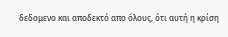δεδομενο και αποδεκτό απο όλους, ότι αυτή η κρίση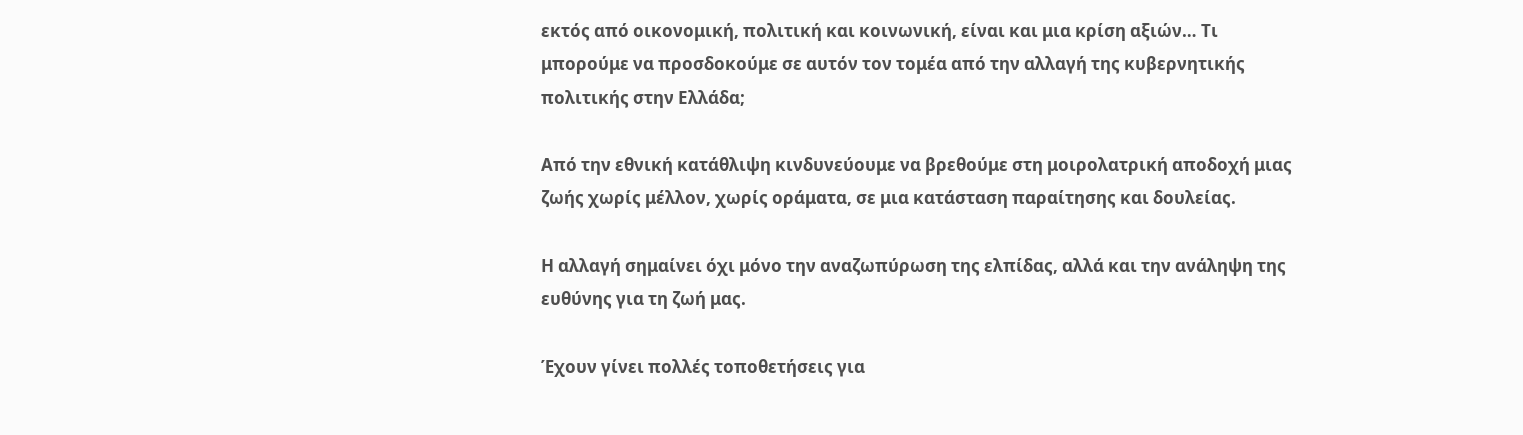εκτός από οικονομική, πολιτική και κοινωνική, είναι και μια κρίση αξιών… Τι μπορούμε να προσδοκούμε σε αυτόν τον τομέα από την αλλαγή της κυβερνητικής πολιτικής στην Ελλάδα;

Από την εθνική κατάθλιψη κινδυνεύουμε να βρεθούμε στη μοιρολατρική αποδοχή μιας ζωής χωρίς μέλλον, χωρίς οράματα, σε μια κατάσταση παραίτησης και δουλείας.

Η αλλαγή σημαίνει όχι μόνο την αναζωπύρωση της ελπίδας, αλλά και την ανάληψη της ευθύνης για τη ζωή μας.

Έχουν γίνει πολλές τοποθετήσεις για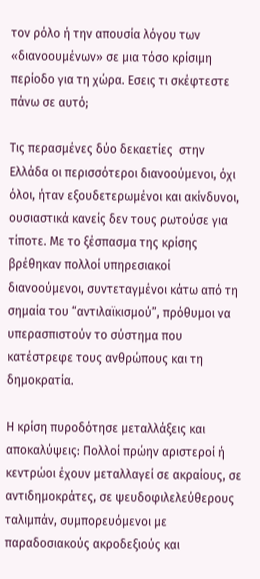τον ρόλο ή την απουσία λόγου των «διανοουμένων» σε μια τόσο κρίσιμη περίοδο για τη χώρα. Εσεις τι σκέφτεστε πάνω σε αυτό;

Τις περασμένες δύο δεκαετίες  στην Ελλάδα οι περισσότεροι διανοούμενοι, όχι όλοι, ήταν εξουδετερωμένοι και ακίνδυνοι, ουσιαστικά κανείς δεν τους ρωτούσε για τίποτε. Με το ξέσπασμα της κρίσης βρέθηκαν πολλοί υπηρεσιακοί διανοούμενοι, συντεταγμένοι κάτω από τη σημαία του “αντιλαϊκισμού”, πρόθυμοι να υπερασπιστούν το σύστημα που κατέστρεφε τους ανθρώπους και τη δημοκρατία.

Η κρίση πυροδότησε μεταλλάξεις και αποκαλύψεις: Πολλοί πρώην αριστεροί ή κεντρώοι έχουν μεταλλαγεί σε ακραίους, σε αντιδημοκράτες, σε ψευδοφιλελεύθερους ταλιμπάν, συμπορευόμενοι με παραδοσιακούς ακροδεξιούς και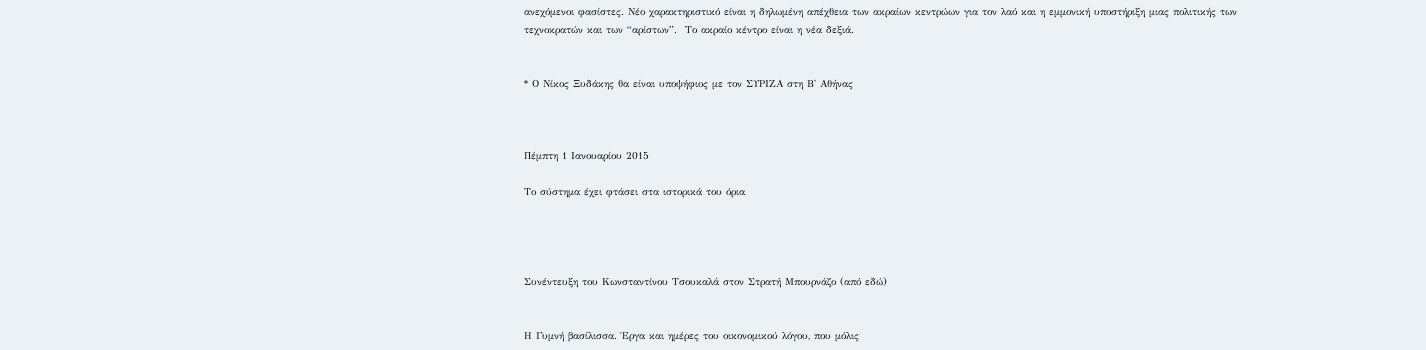ανεχόμενοι φασίστες. Νέο χαρακτηριστικό είναι η δηλωμένη απέχθεια των ακραίων κεντρώων για τον λαό και η εμμονική υποστήριξη μιας πολιτικής των τεχνοκρατών και των “αρίστων”.  Το ακραίο κέντρο είναι η νέα δεξιά.


* Ο Νίκος Ξυδάκης θα είναι υποψήφιος με τον ΣΥΡΙΖΑ στη Β' Αθήνας



Πέμπτη 1 Ιανουαρίου 2015

Το σύστημα έχει φτάσει στα ιστορικά του όρια




Συνέντευξη του Κωνσταντίνου Τσουκαλά στον Στρατή Μπουρνάζο (από εδώ)


Η Γυμνή βασίλισσα. Έργα και ημέρες του οικονομικού λόγου, που μόλις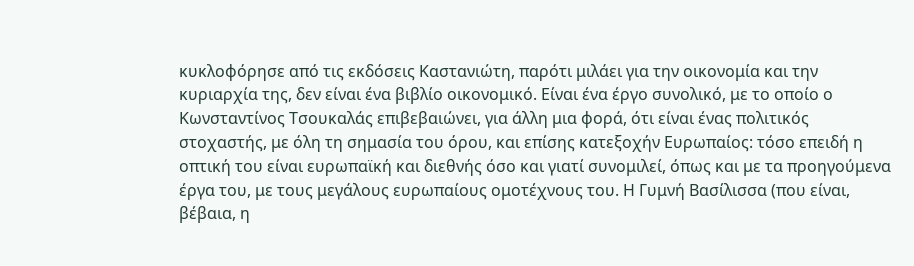κυκλοφόρησε από τις εκδόσεις Καστανιώτη, παρότι μιλάει για την οικονομία και την κυριαρχία της, δεν είναι ένα βιβλίο οικονομικό. Είναι ένα έργο συνολικό, με το οποίο ο Κωνσταντίνος Τσουκαλάς επιβεβαιώνει, για άλλη μια φορά, ότι είναι ένας πολιτικός στοχαστής, με όλη τη σημασία του όρου, και επίσης κατεξοχήν Ευρωπαίος: τόσο επειδή η οπτική του είναι ευρωπαϊκή και διεθνής όσο και γιατί συνομιλεί, όπως και με τα προηγούμενα έργα του, με τους μεγάλους ευρωπαίους ομοτέχνους του. Η Γυμνή Βασίλισσα (που είναι, βέβαια, η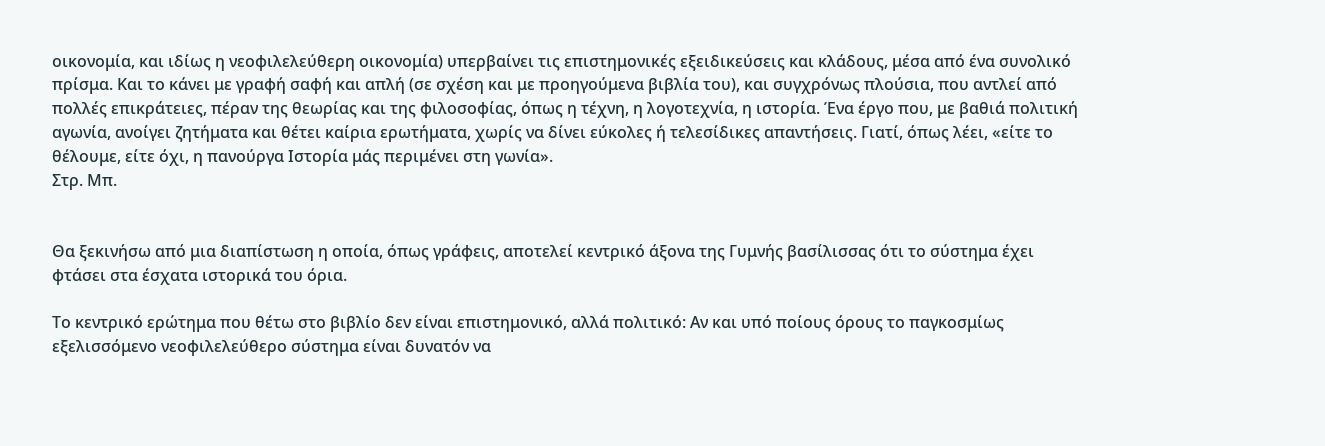οικονομία, και ιδίως η νεοφιλελεύθερη οικονομία) υπερβαίνει τις επιστημονικές εξειδικεύσεις και κλάδους, μέσα από ένα συνολικό πρίσμα. Και το κάνει με γραφή σαφή και απλή (σε σχέση και με προηγούμενα βιβλία του), και συγχρόνως πλούσια, που αντλεί από πολλές επικράτειες, πέραν της θεωρίας και της φιλοσοφίας, όπως η τέχνη, η λογοτεχνία, η ιστορία. Ένα έργο που, με βαθιά πολιτική αγωνία, ανοίγει ζητήματα και θέτει καίρια ερωτήματα, χωρίς να δίνει εύκολες ή τελεσίδικες απαντήσεις. Γιατί, όπως λέει, «είτε το θέλουμε, είτε όχι, η πανούργα Ιστορία μάς περιμένει στη γωνία».
Στρ. Μπ.


Θα ξεκινήσω από μια διαπίστωση η οποία, όπως γράφεις, αποτελεί κεντρικό άξονα της Γυμνής βασίλισσας ότι το σύστημα έχει φτάσει στα έσχατα ιστορικά του όρια.

Το κεντρικό ερώτημα που θέτω στο βιβλίο δεν είναι επιστημονικό, αλλά πολιτικό: Αν και υπό ποίους όρους το παγκοσμίως εξελισσόμενο νεοφιλελεύθερο σύστημα είναι δυνατόν να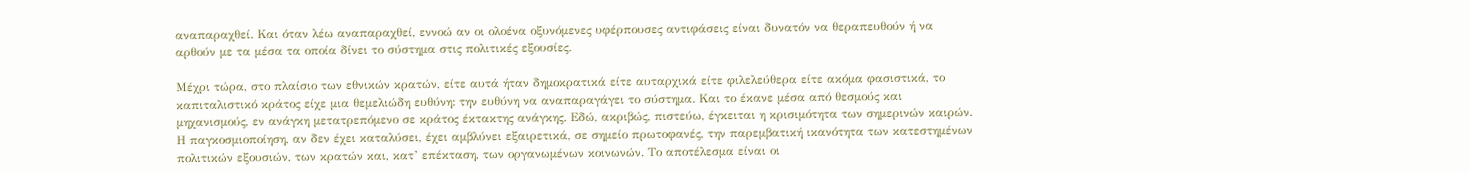αναπαραχθεί. Και όταν λέω αναπαραχθεί, εννοώ αν οι ολοένα οξυνόμενες υφέρπουσες αντιφάσεις είναι δυνατόν να θεραπευθούν ή να αρθούν με τα μέσα τα οποία δίνει το σύστημα στις πολιτικές εξουσίες.

Μέχρι τώρα, στο πλαίσιο των εθνικών κρατών, είτε αυτά ήταν δημοκρατικά είτε αυταρχικά είτε φιλελεύθερα είτε ακόμα φασιστικά, το καπιταλιστικό κράτος είχε μια θεμελιώδη ευθύνη: την ευθύνη να αναπαραγάγει το σύστημα. Kαι το έκανε μέσα από θεσμούς και μηχανισμούς, εν ανάγκη μετατρεπόμενο σε κράτος έκτακτης ανάγκης. Εδώ, ακριβώς, πιστεύω, έγκειται η κρισιμότητα των σημερινών καιρών. Η παγκοσμιοποίηση, αν δεν έχει καταλύσει, έχει αμβλύνει εξαιρετικά, σε σημείο πρωτοφανές, την παρεμβατική ικανότητα των κατεστημένων πολιτικών εξουσιών, των κρατών και, κατ’ επέκταση, των οργανωμένων κοινωνών. Το αποτέλεσμα είναι οι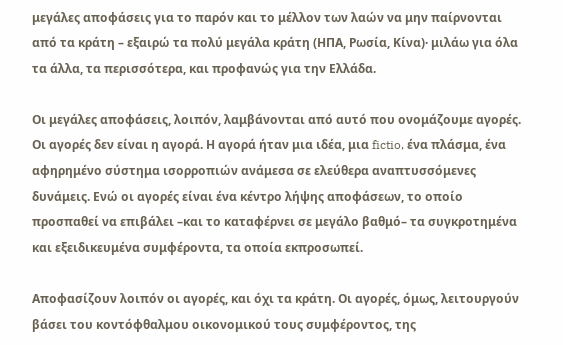μεγάλες αποφάσεις για το παρόν και το μέλλον των λαών να μην παίρνονται από τα κράτη – εξαιρώ τα πολύ μεγάλα κράτη (ΗΠΑ, Ρωσία, Κίνα)· μιλάω για όλα τα άλλα, τα περισσότερα, και προφανώς για την Ελλάδα.

Οι μεγάλες αποφάσεις, λοιπόν, λαμβάνονται από αυτό που ονομάζουμε αγορές. Οι αγορές δεν είναι η αγορά. Η αγορά ήταν μια ιδέα, μια fictio, ένα πλάσμα, ένα αφηρημένο σύστημα ισορροπιών ανάμεσα σε ελεύθερα αναπτυσσόμενες δυνάμεις. Ενώ οι αγορές είναι ένα κέντρο λήψης αποφάσεων, το οποίο προσπαθεί να επιβάλει –και το καταφέρνει σε μεγάλο βαθμό– τα συγκροτημένα και εξειδικευμένα συμφέροντα, τα οποία εκπροσωπεί.

Αποφασίζουν λοιπόν οι αγορές, και όχι τα κράτη. Οι αγορές, όμως, λειτουργούν βάσει του κοντόφθαλμου οικονομικού τους συμφέροντος, της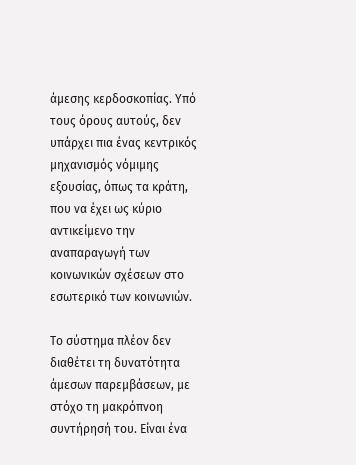άμεσης κερδοσκοπίας. Υπό τους όρους αυτούς, δεν υπάρχει πια ένας κεντρικός μηχανισμός νόμιμης εξουσίας, όπως τα κράτη, που να έχει ως κύριο αντικείμενο την αναπαραγωγή των κοινωνικών σχέσεων στο εσωτερικό των κοινωνιών.

Το σύστημα πλέον δεν διαθέτει τη δυνατότητα άμεσων παρεμβάσεων, με στόχο τη μακρόπνοη συντήρησή του. Είναι ένα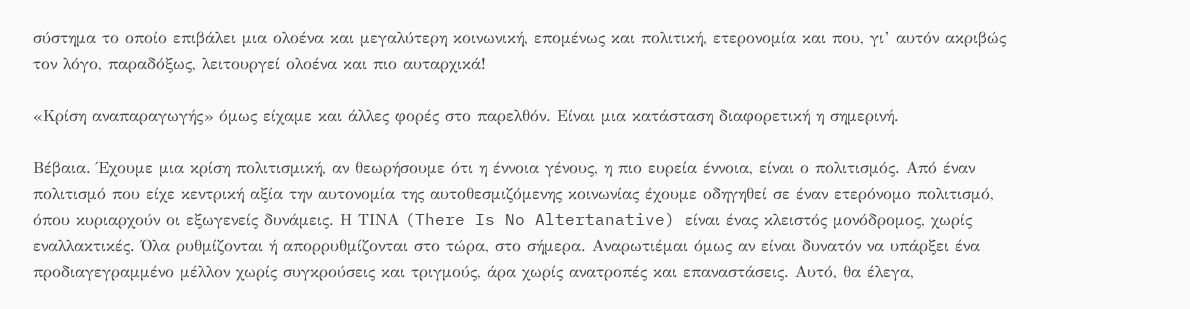σύστημα το οποίο επιβάλει μια ολοένα και μεγαλύτερη κοινωνική, επομένως και πολιτική, ετερονομία και που, γι’ αυτόν ακριβώς τον λόγο, παραδόξως, λειτουργεί ολοένα και πιο αυταρχικά!

«Κρίση αναπαραγωγής» όμως είχαμε και άλλες φορές στο παρελθόν. Είναι μια κατάσταση διαφορετική η σημερινή.

Βέβαια. Έχουμε μια κρίση πολιτισμική, αν θεωρήσουμε ότι η έννοια γένους, η πιο ευρεία έννοια, είναι ο πολιτισμός. Από έναν πολιτισμό που είχε κεντρική αξία την αυτονομία της αυτοθεσμιζόμενης κοινωνίας έχουμε οδηγηθεί σε έναν ετερόνομο πολιτισμό, όπου κυριαρχούν οι εξωγενείς δυνάμεις. Η ΤΙΝΑ (There Is No Altertanative) είναι ένας κλειστός μονόδρομος, χωρίς εναλλακτικές. Όλα ρυθμίζονται ή απορρυθμίζονται στο τώρα, στο σήμερα. Αναρωτιέμαι όμως αν είναι δυνατόν να υπάρξει ένα προδιαγεγραμμένο μέλλον χωρίς συγκρούσεις και τριγμούς, άρα χωρίς ανατροπές και επαναστάσεις. Αυτό, θα έλεγα,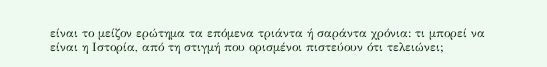είναι το μείζον ερώτημα τα επόμενα τριάντα ή σαράντα χρόνια: τι μπορεί να είναι η Ιστορία, από τη στιγμή που ορισμένοι πιστεύουν ότι τελειώνει;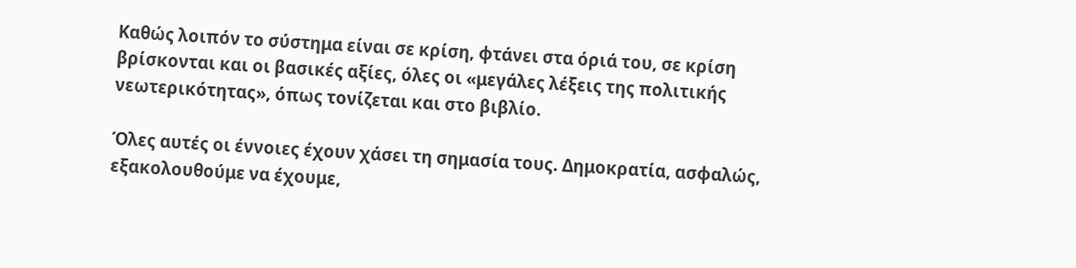Καθώς λοιπόν το σύστημα είναι σε κρίση, φτάνει στα όριά του, σε κρίση βρίσκονται και οι βασικές αξίες, όλες οι «μεγάλες λέξεις της πολιτικής νεωτερικότητας», όπως τονίζεται και στο βιβλίο.

Όλες αυτές οι έννοιες έχουν χάσει τη σημασία τους. Δημοκρατία, ασφαλώς, εξακολουθούμε να έχουμε,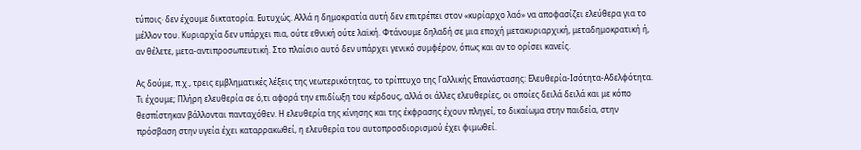τύποις· δεν έχουμε δικτατορία. Ευτυχώς. Αλλά η δημοκρατία αυτή δεν επιτρέπει στον «κυρίαρχο λαό» να αποφασίζει ελεύθερα για το μέλλον του. Κυριαρχία δεν υπάρχει πια, ούτε εθνική ούτε λαϊκή. Φτάνουμε δηλαδή σε μια εποχή μετακυριαρχική, μεταδημοκρατική ή, αν θέλετε, μετα-αντιπροσωπευτική. Στο πλαίσιο αυτό δεν υπάρχει γενικό συμφέρον, όπως και αν το ορίσει κανείς.

Ας δούμε, π.χ., τρεις εμβληματικές λέξεις της νεωτερικότητας, το τρίπτυχο της Γαλλικής Επανάστασης: Ελευθερία-Ισότητα-Αδελφότητα. Τι έχουμε; Πλήρη ελευθερία σε ό,τι αφορά την επιδίωξη του κέρδους, αλλά οι άλλες ελευθερίες, οι οποίες δειλά δειλά και με κόπο θεσπίστηκαν βάλλονται πανταχόθεν. Η ελευθερία της κίνησης και της έκφρασης έχουν πληγεί, το δικαίωμα στην παιδεία, στην πρόσβαση στην υγεία έχει καταρρακωθεί, η ελευθερία του αυτοπροσδιορισμού έχει φιμωθεί.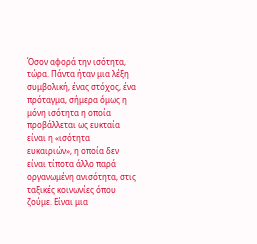Όσον αφορά την ισότητα, τώρα. Πάντα ήταν μια λέξη συμβολική, ένας στόχος, ένα πρόταγμα, σήμερα όμως η μόνη ισότητα η οποία προβάλλεται ως ευκταία είναι η «ισότητα ευκαιριών», η οποία δεν είναι τίποτα άλλο παρά οργανωμένη ανισότητα, στις ταξικές κοινωνίες όπου ζούμε. Είναι μια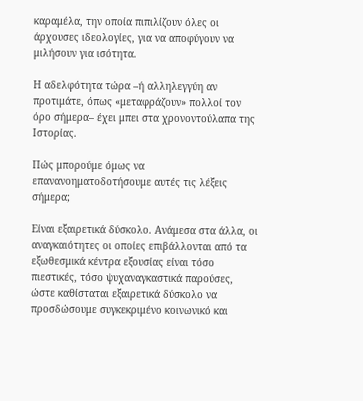καραμέλα, την οποία πιπιλίζουν όλες οι άρχουσες ιδεολογίες, για να αποφύγουν να μιλήσουν για ισότητα.

Η αδελφότητα τώρα –ή αλληλεγγύη αν προτιμάτε, όπως «μεταφράζουν» πολλοί τον όρο σήμερα– έχει μπει στα χρονοντούλαπα της Ιστορίας.

Πώς μπορούμε όμως να επανανοηματοδοτήσουμε αυτές τις λέξεις σήμερα;

Είναι εξαιρετικά δύσκολο. Ανάμεσα στα άλλα, οι αναγκαιότητες οι οποίες επιβάλλονται από τα εξωθεσμικά κέντρα εξουσίας είναι τόσο πιεστικές, τόσο ψυχαναγκαστικά παρούσες, ώστε καθίσταται εξαιρετικά δύσκολο να προσδώσουμε συγκεκριμένο κοινωνικό και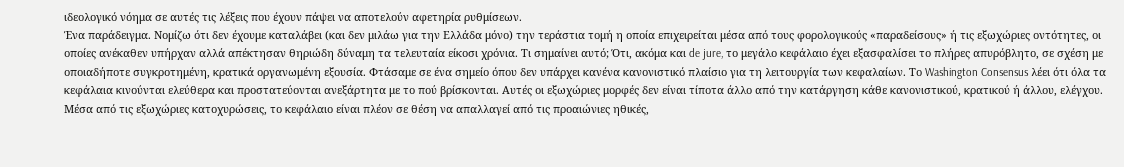ιδεολογικό νόημα σε αυτές τις λέξεις που έχουν πάψει να αποτελούν αφετηρία ρυθμίσεων.
Ένα παράδειγμα. Νομίζω ότι δεν έχουμε καταλάβει (και δεν μιλάω για την Ελλάδα μόνο) την τεράστια τομή η οποία επιχειρείται μέσα από τους φορολογικούς «παραδείσους» ή τις εξωχώριες οντότητες, οι οποίες ανέκαθεν υπήρχαν αλλά απέκτησαν θηριώδη δύναμη τα τελευταία είκοσι χρόνια. Τι σημαίνει αυτό; Ότι, ακόμα και de jure, το μεγάλο κεφάλαιο έχει εξασφαλίσει το πλήρες απυρόβλητο, σε σχέση με οποιαδήποτε συγκροτημένη, κρατικά οργανωμένη εξουσία. Φτάσαμε σε ένα σημείο όπου δεν υπάρχει κανένα κανονιστικό πλαίσιο για τη λειτουργία των κεφαλαίων. Το Washington Consensus λέει ότι όλα τα κεφάλαια κινούνται ελεύθερα και προστατεύονται ανεξάρτητα με το πού βρίσκονται. Αυτές οι εξωχώριες μορφές δεν είναι τίποτα άλλο από την κατάργηση κάθε κανονιστικού, κρατικού ή άλλου, ελέγχου. Μέσα από τις εξωχώριες κατοχυρώσεις, το κεφάλαιο είναι πλέον σε θέση να απαλλαγεί από τις προαιώνιες ηθικές,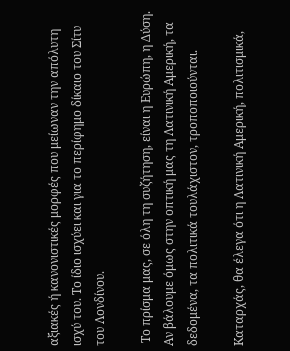αξιακές ή κανονιστικές μορφές που μείωναν την απόλυτη ισχύ του. Το ίδιο ισχύει και για το περίφημο δίκαιο του Σίτυ του Λονδίνου.

 Το πρίσμα μας, σε όλη τη συζήτηση, είναι η Ευρώπη, η Δύση. Αν βάλουμε όμως στην οπτική μας τη Λατινική Αμερική, τα δεδομένα, τα πολιτικά τουλάχιστον, τροποποιούνται.

Kαταρχάς, θα έλεγα ότι η Λατινική Αμερική, πολιτισμικά,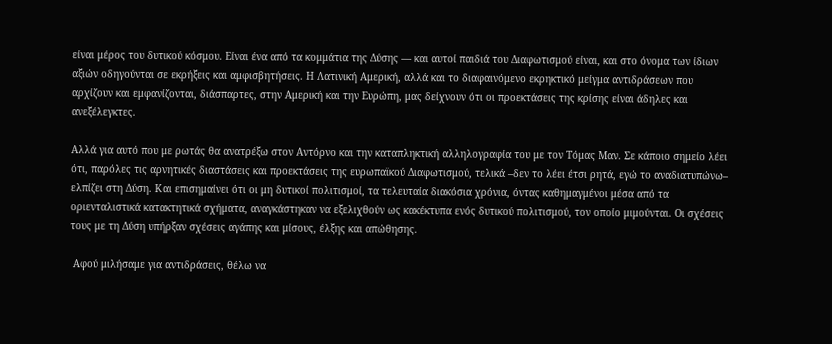είναι μέρος του δυτικού κόσμου. Είναι ένα από τα κομμάτια της Δύσης — και αυτοί παιδιά του Διαφωτισμού είναι, και στο όνομα των ίδιων αξιών οδηγούνται σε εκρήξεις και αμφισβητήσεις. Η Λατινική Αμερική, αλλά και το διαφαινόμενο εκρηκτικό μείγμα αντιδράσεων που αρχίζουν και εμφανίζονται, διάσπαρτες, στην Αμερική και την Ευρώπη, μας δείχνουν ότι οι προεκτάσεις της κρίσης είναι άδηλες και ανεξέλεγκτες.

Αλλά για αυτό που με ρωτάς θα ανατρέξω στον Αντόρνο και την καταπληκτική αλληλογραφία του με τον Τόμας Μαν. Σε κάποιο σημείο λέει ότι, παρόλες τις αρνητικές διαστάσεις και προεκτάσεις της ευρωπαϊκού Διαφωτισμού, τελικά –δεν το λέει έτσι ρητά, εγώ το αναδιατυπώνω– ελπίζει στη Δύση. Και επισημαίνει ότι οι μη δυτικοί πολιτισμοί, τα τελευταία διακόσια χρόνια, όντας καθημαγμένοι μέσα από τα οριενταλιστικά κατακτητικά σχήματα, αναγκάστηκαν να εξελιχθούν ως κακέκτυπα ενός δυτικού πολιτισμού, τον οποίο μιμούνται. Οι σχέσεις τους με τη Δύση υπήρξαν σχέσεις αγάπης και μίσους, έλξης και απώθησης.

 Αφού μιλήσαμε για αντιδράσεις, θέλω να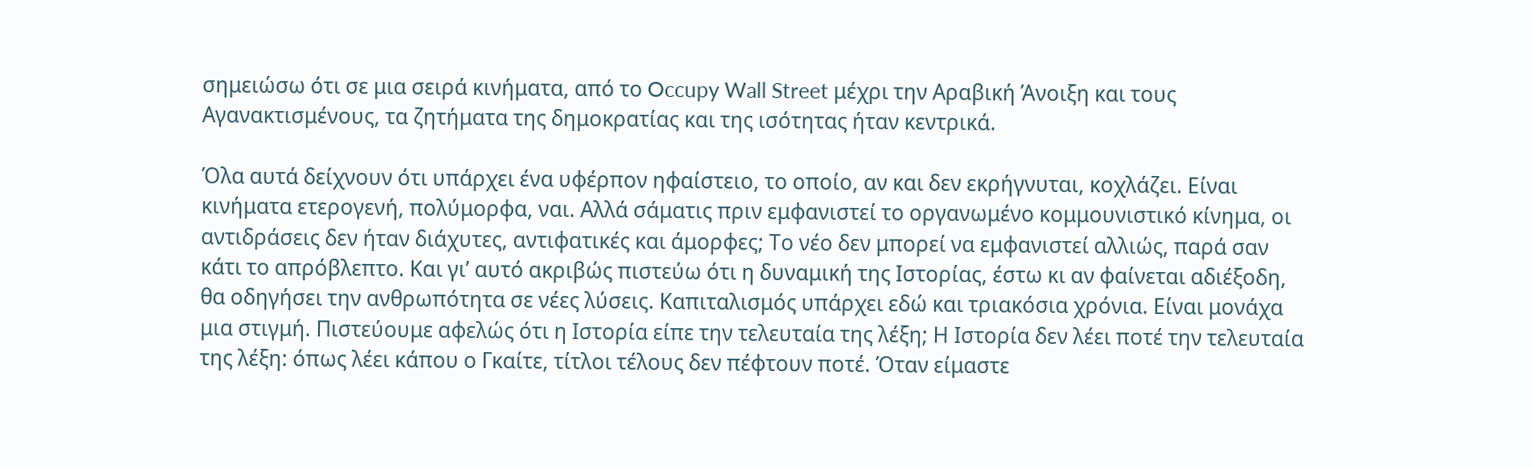σημειώσω ότι σε μια σειρά κινήματα, από το Occupy Wall Street μέχρι την Αραβική Άνοιξη και τους Αγανακτισμένους, τα ζητήματα της δημοκρατίας και της ισότητας ήταν κεντρικά.

Όλα αυτά δείχνουν ότι υπάρχει ένα υφέρπον ηφαίστειο, το οποίο, αν και δεν εκρήγνυται, κοχλάζει. Είναι κινήματα ετερογενή, πολύμορφα, ναι. Αλλά σάματις πριν εμφανιστεί το οργανωμένο κομμουνιστικό κίνημα, οι αντιδράσεις δεν ήταν διάχυτες, αντιφατικές και άμορφες; Το νέο δεν μπορεί να εμφανιστεί αλλιώς, παρά σαν κάτι το απρόβλεπτο. Και γι’ αυτό ακριβώς πιστεύω ότι η δυναμική της Ιστορίας, έστω κι αν φαίνεται αδιέξοδη, θα οδηγήσει την ανθρωπότητα σε νέες λύσεις. Καπιταλισμός υπάρχει εδώ και τριακόσια χρόνια. Είναι μονάχα μια στιγμή. Πιστεύουμε αφελώς ότι η Ιστορία είπε την τελευταία της λέξη; Η Ιστορία δεν λέει ποτέ την τελευταία της λέξη: όπως λέει κάπου ο Γκαίτε, τίτλοι τέλους δεν πέφτουν ποτέ. Όταν είμαστε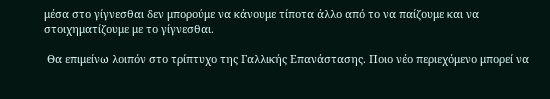μέσα στο γίγνεσθαι δεν μπορούμε να κάνουμε τίποτα άλλο από το να παίζουμε και να στοιχηματίζουμε με το γίγνεσθαι.

 Θα επιμείνω λοιπόν στο τρίπτυχο της Γαλλικής Επανάστασης. Ποιο νέο περιεχόμενο μπορεί να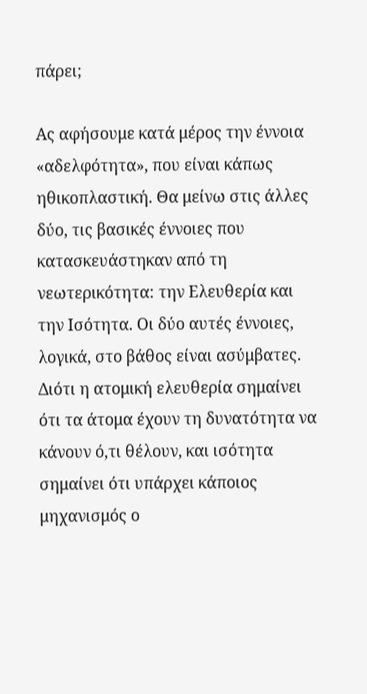πάρει;

Ας αφήσουμε κατά μέρος την έννοια «αδελφότητα», που είναι κάπως ηθικοπλαστική. Θα μείνω στις άλλες δύο, τις βασικές έννοιες που κατασκευάστηκαν από τη νεωτερικότητα: την Ελευθερία και την Ισότητα. Οι δύο αυτές έννοιες, λογικά, στο βάθος είναι ασύμβατες. Διότι η ατομική ελευθερία σημαίνει ότι τα άτομα έχουν τη δυνατότητα να κάνουν ό,τι θέλουν, και ισότητα σημαίνει ότι υπάρχει κάποιος μηχανισμός ο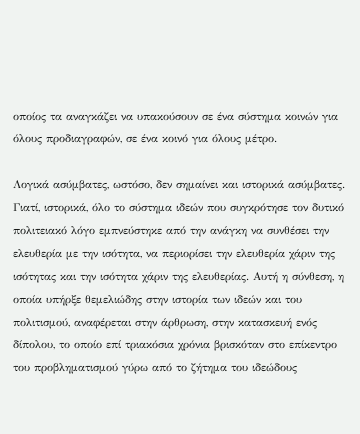οποίος τα αναγκάζει να υπακούσουν σε ένα σύστημα κοινών για όλους προδιαγραφών, σε ένα κοινό για όλους μέτρο.

Λογικά ασύμβατες, ωστόσο, δεν σημαίνει και ιστορικά ασύμβατες. Γιατί, ιστορικά, όλο το σύστημα ιδεών που συγκρότησε τον δυτικό πολιτειακό λόγο εμπνεύστηκε από την ανάγκη να συνθέσει την ελευθερία με την ισότητα, να περιορίσει την ελευθερία χάριν της ισότητας και την ισότητα χάριν της ελευθερίας. Αυτή η σύνθεση, η οποία υπήρξε θεμελιώδης στην ιστορία των ιδεών και του πολιτισμού, αναφέρεται στην άρθρωση, στην κατασκευή ενός δίπολου, το οποίο επί τριακόσια χρόνια βρισκόταν στο επίκεντρο του προβληματισμού γύρω από το ζήτημα του ιδεώδους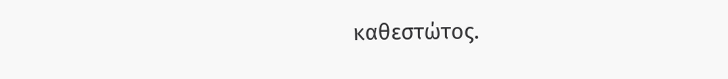καθεστώτος.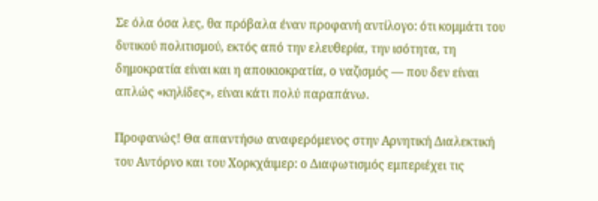Σε όλα όσα λες, θα πρόβαλα έναν προφανή αντίλογο: ότι κομμάτι του δυτικού πολιτισμού, εκτός από την ελευθερία, την ισότητα, τη δημοκρατία είναι και η αποικιοκρατία, ο ναζισμός — που δεν είναι απλώς «κηλίδες», είναι κάτι πολύ παραπάνω.

Προφανώς! Θα απαντήσω αναφερόμενος στην Αρνητική Διαλεκτική του Αντόρνο και του Χορκχάιμερ: ο Διαφωτισμός εμπεριέχει τις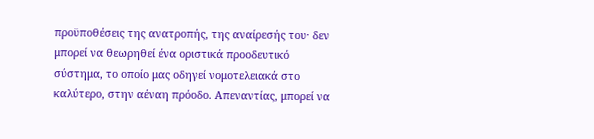προϋποθέσεις της ανατροπής, της αναίρεσής του· δεν μπορεί να θεωρηθεί ένα οριστικά προοδευτικό σύστημα, το οποίο μας οδηγεί νομοτελειακά στο καλύτερο, στην αέναη πρόοδο. Απεναντίας, μπορεί να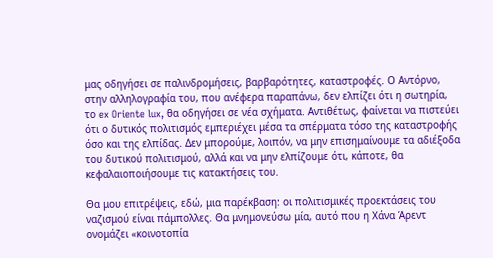μας οδηγήσει σε παλινδρομήσεις, βαρβαρότητες, καταστροφές. Ο Αντόρνο, στην αλληλογραφία του, που ανέφερα παραπάνω, δεν ελπίζει ότι η σωτηρία, το ex Oriente lux, θα οδηγήσει σε νέα σχήματα. Αντιθέτως, φαίνεται να πιστεύει ότι ο δυτικός πολιτισμός εμπεριέχει μέσα τα σπέρματα τόσο της καταστροφής όσο και της ελπίδας. Δεν μπορούμε, λοιπόν, να μην επισημαίνουμε τα αδιέξοδα του δυτικού πολιτισμού, αλλά και να μην ελπίζουμε ότι, κάποτε, θα κεφαλαιοποιήσουμε τις κατακτήσεις του.

Θα μου επιτρέψεις, εδώ, μια παρέκβαση: οι πολιτισμικές προεκτάσεις του ναζισμού είναι πάμπολλες. Θα μνημονεύσω μία, αυτό που η Χάνα Άρεντ ονομάζει «κοινοτοπία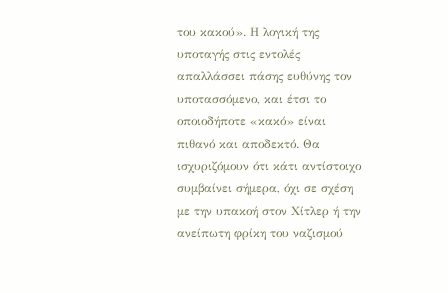του κακού». Η λογική της υποταγής στις εντολές απαλλάσσει πάσης ευθύνης τον υποτασσόμενο, και έτσι το οποιοδήποτε «κακό» είναι πιθανό και αποδεκτό. Θα ισχυριζόμουν ότι κάτι αντίστοιχο συμβαίνει σήμερα, όχι σε σχέση με την υπακοή στον Χίτλερ ή την ανείπωτη φρίκη του ναζισμού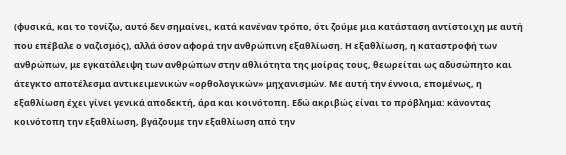(φυσικά, και το τονίζω, αυτό δεν σημαίνει, κατά κανέναν τρόπο, ότι ζούμε μια κατάσταση αντίστοιχη με αυτή που επέβαλε ο ναζισμός), αλλά όσον αφορά την ανθρώπινη εξαθλίωση. Η εξαθλίωση, η καταστροφή των ανθρώπων, με εγκατάλειψη των ανθρώπων στην αθλιότητα της μοίρας τους, θεωρείται ως αδυσώπητο και άτεγκτο αποτέλεσμα αντικειμενικών «ορθολογικών» μηχανισμών. Με αυτή την έννοια, επομένως, η εξαθλίωση έχει γίνει γενικά αποδεκτή, άρα και κοινότοπη. Εδώ ακριβώς είναι το πρόβλημα: κάνοντας κοινότοπη την εξαθλίωση, βγάζουμε την εξαθλίωση από την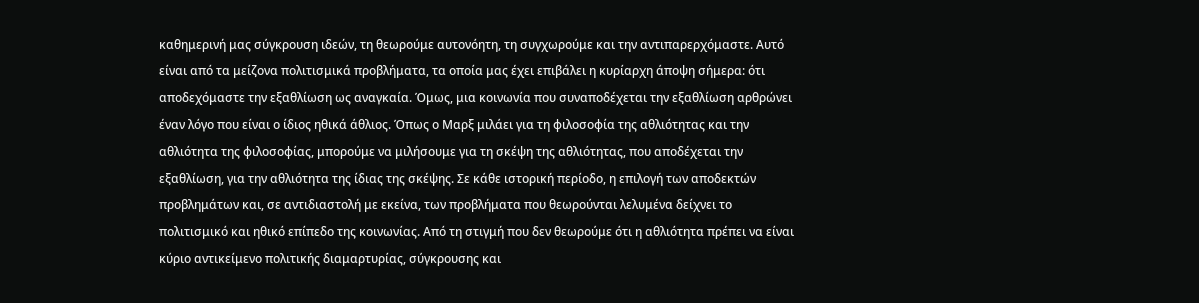καθημερινή μας σύγκρουση ιδεών, τη θεωρούμε αυτονόητη, τη συγχωρούμε και την αντιπαρερχόμαστε. Αυτό είναι από τα μείζονα πολιτισμικά προβλήματα, τα οποία μας έχει επιβάλει η κυρίαρχη άποψη σήμερα: ότι αποδεχόμαστε την εξαθλίωση ως αναγκαία. Όμως, μια κοινωνία που συναποδέχεται την εξαθλίωση αρθρώνει έναν λόγο που είναι ο ίδιος ηθικά άθλιος. Όπως ο Μαρξ μιλάει για τη φιλοσοφία της αθλιότητας και την αθλιότητα της φιλοσοφίας, μπορούμε να μιλήσουμε για τη σκέψη της αθλιότητας, που αποδέχεται την εξαθλίωση, για την αθλιότητα της ίδιας της σκέψης. Σε κάθε ιστορική περίοδο, η επιλογή των αποδεκτών προβλημάτων και, σε αντιδιαστολή με εκείνα, των προβλήματα που θεωρούνται λελυμένα δείχνει το πολιτισμικό και ηθικό επίπεδο της κοινωνίας. Από τη στιγμή που δεν θεωρούμε ότι η αθλιότητα πρέπει να είναι κύριο αντικείμενο πολιτικής διαμαρτυρίας, σύγκρουσης και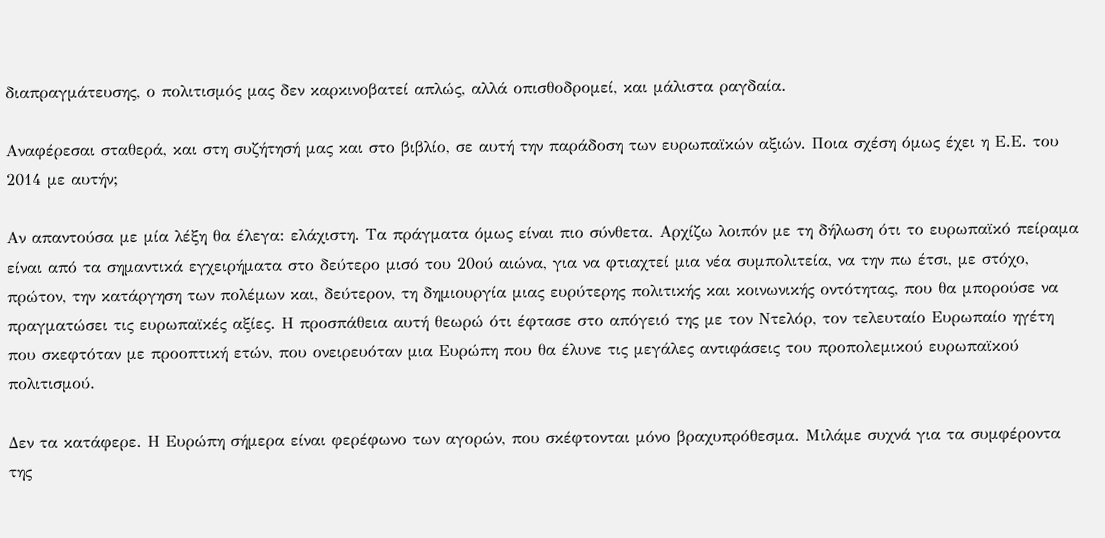διαπραγμάτευσης, ο πολιτισμός μας δεν καρκινοβατεί απλώς, αλλά οπισθοδρομεί, και μάλιστα ραγδαία.

Αναφέρεσαι σταθερά, και στη συζήτησή μας και στο βιβλίο, σε αυτή την παράδοση των ευρωπαϊκών αξιών. Ποια σχέση όμως έχει η Ε.Ε. του 2014 με αυτήν;

Αν απαντούσα με μία λέξη θα έλεγα: ελάχιστη. Τα πράγματα όμως είναι πιο σύνθετα. Αρχίζω λοιπόν με τη δήλωση ότι το ευρωπαϊκό πείραμα είναι από τα σημαντικά εγχειρήματα στο δεύτερο μισό του 20ού αιώνα, για να φτιαχτεί μια νέα συμπολιτεία, να την πω έτσι, με στόχο, πρώτον, την κατάργηση των πολέμων και, δεύτερον, τη δημιουργία μιας ευρύτερης πολιτικής και κοινωνικής οντότητας, που θα μπορούσε να πραγματώσει τις ευρωπαϊκές αξίες. Η προσπάθεια αυτή θεωρώ ότι έφτασε στο απόγειό της με τον Ντελόρ, τον τελευταίο Ευρωπαίο ηγέτη που σκεφτόταν με προοπτική ετών, που ονειρευόταν μια Ευρώπη που θα έλυνε τις μεγάλες αντιφάσεις του προπολεμικού ευρωπαϊκού πολιτισμού.

Δεν τα κατάφερε. Η Ευρώπη σήμερα είναι φερέφωνο των αγορών, που σκέφτονται μόνο βραχυπρόθεσμα. Μιλάμε συχνά για τα συμφέροντα της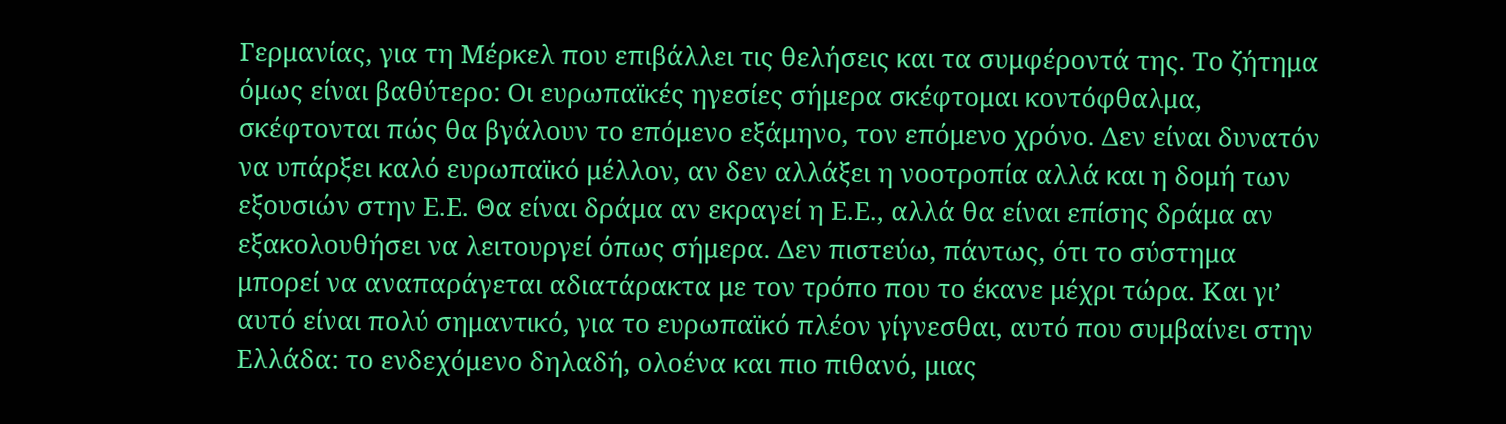Γερμανίας, για τη Μέρκελ που επιβάλλει τις θελήσεις και τα συμφέροντά της. Το ζήτημα όμως είναι βαθύτερο: Οι ευρωπαϊκές ηγεσίες σήμερα σκέφτομαι κοντόφθαλμα, σκέφτονται πώς θα βγάλουν το επόμενο εξάμηνο, τον επόμενο χρόνο. Δεν είναι δυνατόν να υπάρξει καλό ευρωπαϊκό μέλλον, αν δεν αλλάξει η νοοτροπία αλλά και η δομή των εξουσιών στην Ε.Ε. Θα είναι δράμα αν εκραγεί η Ε.Ε., αλλά θα είναι επίσης δράμα αν εξακολουθήσει να λειτουργεί όπως σήμερα. Δεν πιστεύω, πάντως, ότι το σύστημα μπορεί να αναπαράγεται αδιατάρακτα με τον τρόπο που το έκανε μέχρι τώρα. Και γι’ αυτό είναι πολύ σημαντικό, για το ευρωπαϊκό πλέον γίγνεσθαι, αυτό που συμβαίνει στην Ελλάδα: το ενδεχόμενο δηλαδή, ολοένα και πιο πιθανό, μιας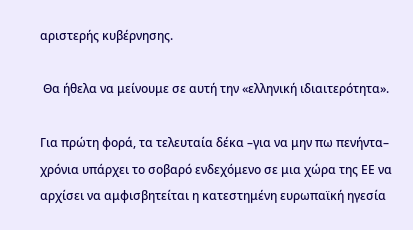αριστερής κυβέρνησης.

 Θα ήθελα να μείνουμε σε αυτή την «ελληνική ιδιαιτερότητα».

Για πρώτη φορά, τα τελευταία δέκα –για να μην πω πενήντα– χρόνια υπάρχει το σοβαρό ενδεχόμενο σε μια χώρα της ΕΕ να αρχίσει να αμφισβητείται η κατεστημένη ευρωπαϊκή ηγεσία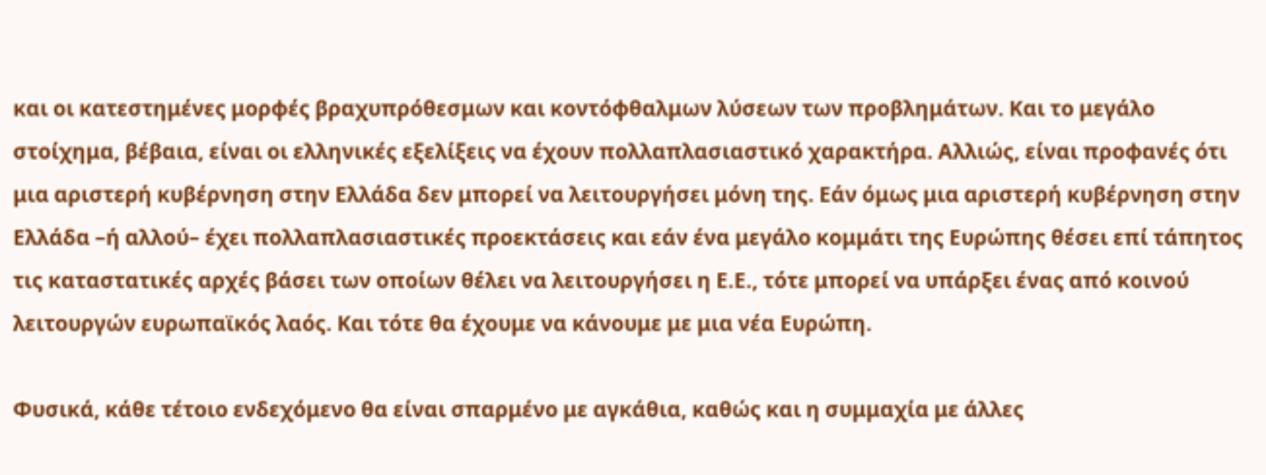και οι κατεστημένες μορφές βραχυπρόθεσμων και κοντόφθαλμων λύσεων των προβλημάτων. Και το μεγάλο στοίχημα, βέβαια, είναι οι ελληνικές εξελίξεις να έχουν πολλαπλασιαστικό χαρακτήρα. Αλλιώς, είναι προφανές ότι μια αριστερή κυβέρνηση στην Ελλάδα δεν μπορεί να λειτουργήσει μόνη της. Εάν όμως μια αριστερή κυβέρνηση στην Ελλάδα –ή αλλού– έχει πολλαπλασιαστικές προεκτάσεις και εάν ένα μεγάλο κομμάτι της Ευρώπης θέσει επί τάπητος τις καταστατικές αρχές βάσει των οποίων θέλει να λειτουργήσει η Ε.Ε., τότε μπορεί να υπάρξει ένας από κοινού λειτουργών ευρωπαϊκός λαός. Και τότε θα έχουμε να κάνουμε με μια νέα Ευρώπη.

Φυσικά, κάθε τέτοιο ενδεχόμενο θα είναι σπαρμένο με αγκάθια, καθώς και η συμμαχία με άλλες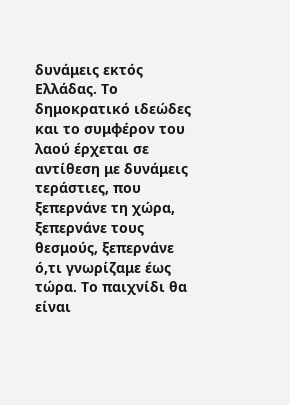δυνάμεις εκτός Ελλάδας. Το δημοκρατικό ιδεώδες και το συμφέρον του λαού έρχεται σε αντίθεση με δυνάμεις τεράστιες, που ξεπερνάνε τη χώρα, ξεπερνάνε τους θεσμούς, ξεπερνάνε ό,τι γνωρίζαμε έως τώρα. Το παιχνίδι θα είναι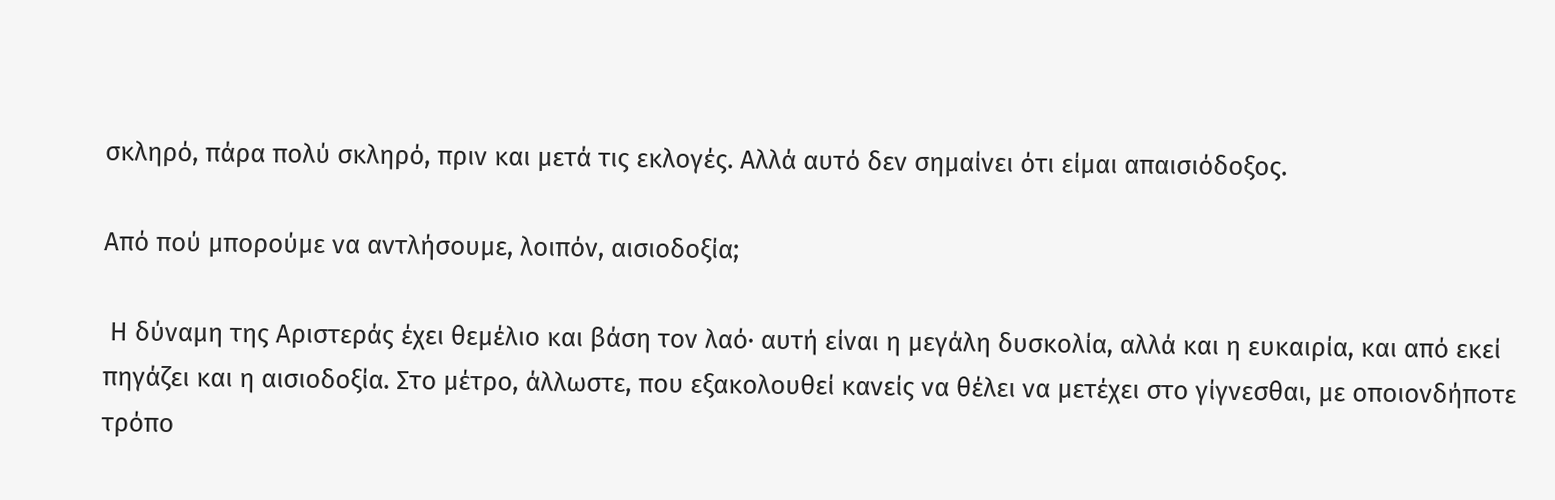σκληρό, πάρα πολύ σκληρό, πριν και μετά τις εκλογές. Αλλά αυτό δεν σημαίνει ότι είμαι απαισιόδοξος.

Από πού μπορούμε να αντλήσουμε, λοιπόν, αισιοδοξία;

 Η δύναμη της Αριστεράς έχει θεμέλιο και βάση τον λαό· αυτή είναι η μεγάλη δυσκολία, αλλά και η ευκαιρία, και από εκεί πηγάζει και η αισιοδοξία. Στο μέτρο, άλλωστε, που εξακολουθεί κανείς να θέλει να μετέχει στο γίγνεσθαι, με οποιονδήποτε τρόπο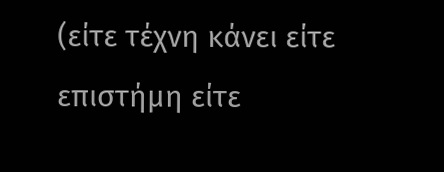(είτε τέχνη κάνει είτε επιστήμη είτε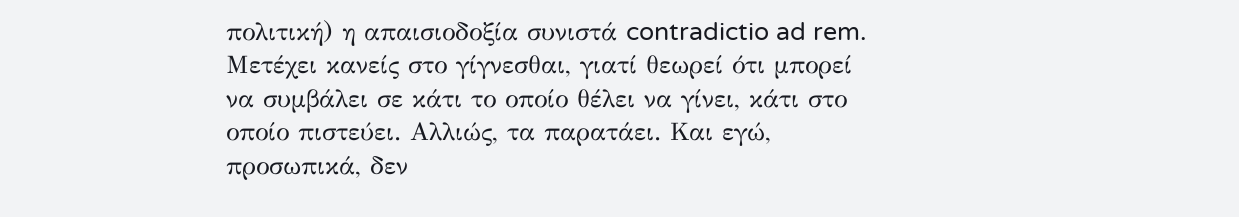πολιτική) η απαισιοδοξία συνιστά contradictio ad rem. Μετέχει κανείς στο γίγνεσθαι, γιατί θεωρεί ότι μπορεί να συμβάλει σε κάτι το οποίο θέλει να γίνει, κάτι στο οποίο πιστεύει. Αλλιώς, τα παρατάει. Και εγώ, προσωπικά, δεν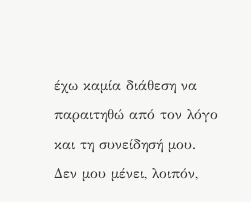έχω καμία διάθεση να παραιτηθώ από τον λόγο και τη συνείδησή μου. Δεν μου μένει, λοιπόν,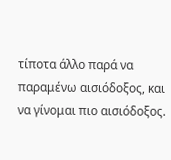τίποτα άλλο παρά να παραμένω αισιόδοξος, και να γίνομαι πιο αισιόδοξος.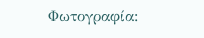Φωτογραφία: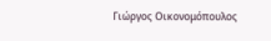Γιώργος Οικονομόπουλος